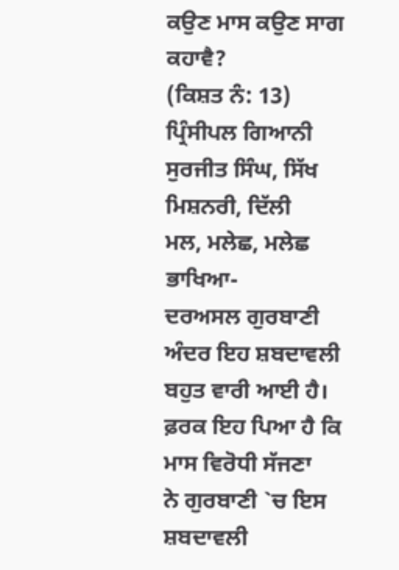ਕਉਣ ਮਾਸ ਕਉਣ ਸਾਗ ਕਹਾਵੈ?
(ਕਿਸ਼ਤ ਨੰ: 13)
ਪ੍ਰਿੰਸੀਪਲ ਗਿਆਨੀ ਸੁਰਜੀਤ ਸਿੰਘ, ਸਿੱਖ
ਮਿਸ਼ਨਰੀ, ਦਿੱਲੀ
ਮਲ, ਮਲੇਛ, ਮਲੇਛ ਭਾਖਿਆ-
ਦਰਅਸਲ ਗੁਰਬਾਣੀ ਅੰਦਰ ਇਹ ਸ਼ਬਦਾਵਲੀ ਬਹੁਤ ਵਾਰੀ ਆਈ ਹੈ। ਫ਼ਰਕ ਇਹ ਪਿਆ ਹੈ ਕਿ ਮਾਸ ਵਿਰੋਧੀ ਸੱਜਣਾ
ਨੇ ਗੁਰਬਾਣੀ `ਚ ਇਸ ਸ਼ਬਦਾਵਲੀ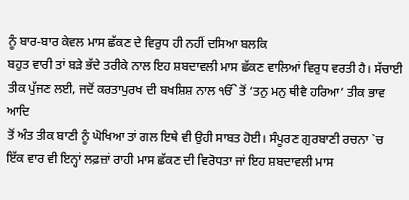ਨੂੰ ਬਾਰ-ਬਾਰ ਕੇਵਲ ਮਾਸ ਛੱਕਣ ਦੇ ਵਿਰੁਧ ਹੀ ਨਹੀਂ ਦਸਿਆ ਬਲਕਿ
ਬਹੁਤ ਵਾਰੀ ਤਾਂ ਬੜੇ ਭੱਦੇ ਤਰੀਕੇ ਨਾਲ ਇਹ ਸ਼ਬਦਾਵਲੀ ਮਾਸ ਛੱਕਣ ਵਾਲਿਆਂ ਵਿਰੁਧ ਵਰਤੀ ਹੈ। ਸੱਚਾਈ
ਤੀਕ ਪੁੱਜਣ ਲਈ, ਜਦੋਂ ਕਰਤਾਪੁਰਖ ਦੀ ਬਖਸ਼ਿਸ਼ ਨਾਲ ੴ ਤੋਂ ‘ਤਨੁ ਮਨੁ ਥੀਵੈ ਹਰਿਆ’ ਤੀਕ ਭਾਵ ਆਦਿ
ਤੋਂ ਅੰਤ ਤੀਕ ਬਾਣੀ ਨੂੰ ਘੋਖਿਆ ਤਾਂ ਗਲ ਇਥੇ ਵੀ ਉਹੀ ਸਾਬਤ ਹੋਈ। ਸੰਪੂਰਣ ਗੁਰਬਾਣੀ ਰਚਨਾ `ਚ
ਇੱਕ ਵਾਰ ਵੀ ਇਨ੍ਹਾਂ ਲਫ਼ਜ਼ਾਂ ਰਾਹੀ ਮਾਸ ਛੱਕਣ ਦੀ ਵਿਰੋਧਤਾ ਜਾਂ ਇਹ ਸ਼ਬਦਾਵਲੀ ਮਾਸ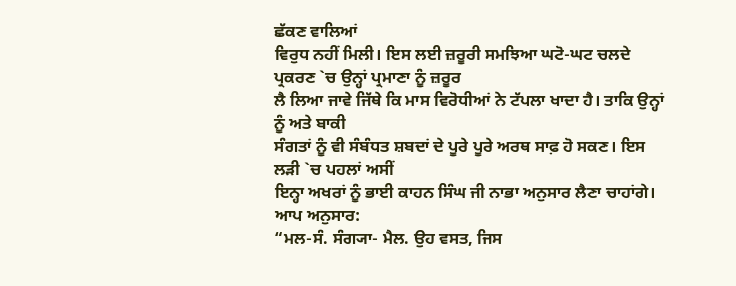ਛੱਕਣ ਵਾਲਿਆਂ
ਵਿਰੁਧ ਨਹੀਂ ਮਿਲੀ। ਇਸ ਲਈ ਜ਼ਰੂਰੀ ਸਮਝਿਆ ਘਟੋ-ਘਟ ਚਲਦੇ ਪ੍ਰਕਰਣ `ਚ ਉਨ੍ਹਾਂ ਪ੍ਰਮਾਣਾ ਨੂੰ ਜ਼ਰੂਰ
ਲੈ ਲਿਆ ਜਾਵੇ ਜਿੱਥੇ ਕਿ ਮਾਸ ਵਿਰੋਧੀਆਂ ਨੇ ਟੱਪਲਾ ਖਾਦਾ ਹੈ। ਤਾਕਿ ਉਨ੍ਹਾਂ ਨੂੰ ਅਤੇ ਬਾਕੀ
ਸੰਗਤਾਂ ਨੂੰ ਵੀ ਸੰਬੰਧਤ ਸ਼ਬਦਾਂ ਦੇ ਪੂਰੇ ਪੂਰੇ ਅਰਥ ਸਾਫ਼ ਹੋ ਸਕਣ। ਇਸ ਲੜੀ `ਚ ਪਹਲਾਂ ਅਸੀਂ
ਇਨ੍ਹਾ ਅਖਰਾਂ ਨੂੰ ਭਾਈ ਕਾਹਨ ਸਿੰਘ ਜੀ ਨਾਭਾ ਅਨੁਸਾਰ ਲੈਣਾ ਚਾਹਾਂਗੇ। ਆਪ ਅਨੁਸਾਰ:
“ਮਲ-ਸੰ. ਸੰਗ੍ਯਾ- ਮੈਲ. ਉਹ ਵਸਤ, ਜਿਸ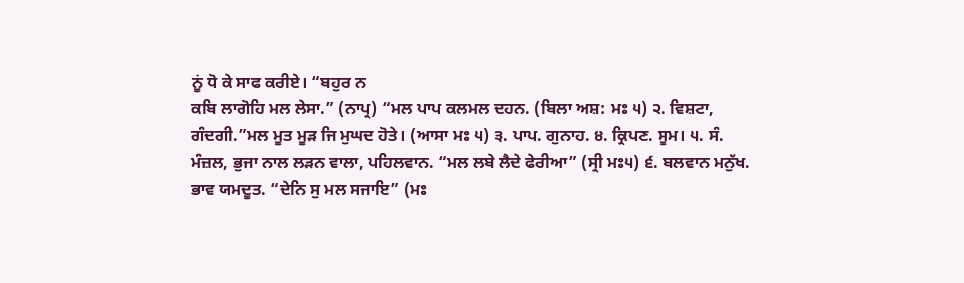ਨੂਂ ਧੋ ਕੇ ਸਾਫ ਕਰੀਏ। “ਬਹੁਰ ਨ
ਕਬਿ ਲਾਗੋਹਿ ਮਲ ਲੇਸਾ.” (ਨਾਪ੍ਰ) “ਮਲ ਪਾਪ ਕਲਮਲ ਦਹਨ. (ਬਿਲਾ ਅਸ਼: ਮਃ ੫) ੨. ਵਿਸ਼ਟਾ,
ਗੰਦਗੀ.”ਮਲ ਮੂਤ ਮੂੜ ਜਿ ਮੁਘਦ ਹੋਤੇ। (ਆਸਾ ਮਃ ੫) ੩. ਪਾਪ. ਗੁਨਾਹ. ੪. ਕ੍ਰਿਪਣ. ਸੂਮ। ੫. ਸੰ.
ਮੰਜ਼ਲ, ਭੁਜਾ ਨਾਲ ਲੜਨ ਵਾਲਾ, ਪਹਿਲਵਾਨ. “ਮਲ ਲਬੇ ਲੈਦੇ ਫੇਰੀਆ” (ਸ੍ਰੀ ਮਃ੫) ੬. ਬਲਵਾਨ ਮਨੁੱਖ.
ਭਾਵ ਯਮਦੂਤ. “ਦੇਨਿ ਸੁ ਮਲ ਸਜਾਇ” (ਮਃ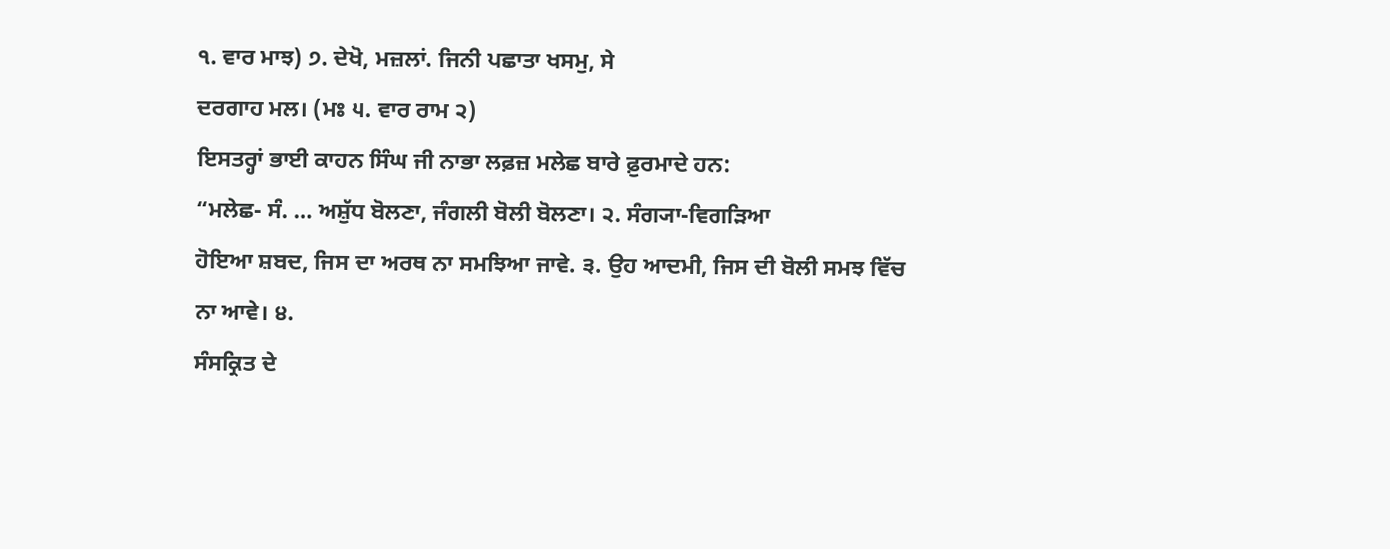੧. ਵਾਰ ਮਾਝ) ੭. ਦੇਖੋ, ਮਜ਼ਲਾਂ. ਜਿਨੀ ਪਛਾਤਾ ਖਸਮੁ, ਸੇ
ਦਰਗਾਹ ਮਲ। (ਮਃ ੫. ਵਾਰ ਰਾਮ ੨)
ਇਸਤਰ੍ਹਾਂ ਭਾਈ ਕਾਹਨ ਸਿੰਘ ਜੀ ਨਾਭਾ ਲਫ਼ਜ਼ ਮਲੇਛ ਬਾਰੇ ਫ਼ੁਰਮਾਦੇ ਹਨ:
“ਮਲੇਛ- ਸੰ. … ਅਸ਼ੁੱਧ ਬੋਲਣਾ, ਜੰਗਲੀ ਬੋਲੀ ਬੋਲਣਾ। ੨. ਸੰਗ੍ਯਾ-ਵਿਗੜਿਆ
ਹੋਇਆ ਸ਼ਬਦ, ਜਿਸ ਦਾ ਅਰਥ ਨਾ ਸਮਝਿਆ ਜਾਵੇ. ੩. ਉਹ ਆਦਮੀ, ਜਿਸ ਦੀ ਬੋਲੀ ਸਮਝ ਵਿੱਚ ਨਾ ਆਵੇ। ੪.
ਸੰਸਕ੍ਰਿਤ ਦੇ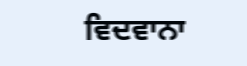ਵਿਦਵਾਨਾ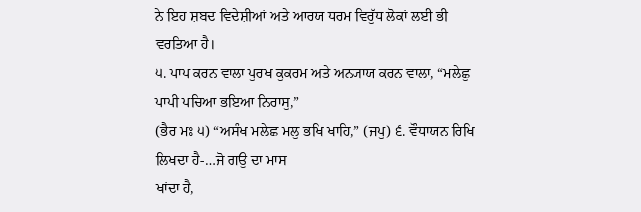ਨੇ ਇਹ ਸ਼ਬਦ ਵਿਦੇਸ਼ੀਆਂ ਅਤੇ ਆਰਯ ਧਰਮ ਵਿਰੁੱਧ ਲੋਕਾਂ ਲਈ ਭੀ ਵਰਤਿਆ ਹੈ।
੫. ਪਾਪ ਕਰਨ ਵਾਲਾ ਪੁਰਖ ਕੁਕਰਮ ਅਤੇ ਅਨ੍ਯਾਯ ਕਰਨ ਵਾਲਾ, “ਮਲੇਛੁ ਪਾਪੀ ਪਚਿਆ ਭਇਆ ਨਿਰਾਸੁ,”
(ਭੈਰ ਮਃ ੫) “ਅਸੰਖ ਮਲੇਛ ਮਲੁ ਭਖਿ ਖਾਹਿ,” (ਜਪੁ) ੬. ਵੌਧਾਯਨ ਰਿਖਿ ਲਿਖਦਾ ਹੈ-…ਜੋ ਗਉ ਦਾ ਮਾਸ
ਖਾਂਦਾ ਹੈ,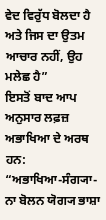ਵੇਦ ਵਿਰੁੱਧ ਬੋਲਦਾ ਹੈ ਅਤੇ ਜਿਸ ਦਾ ਉਤਮ ਆਚਾਰ ਨਹੀਂ, ਉਹ ਮਲੇਛ ਹੈ”
ਇਸਤੋਂ ਬਾਦ ਆਪ ਅਨੁਸਾਰ ਲਫ਼ਜ਼ ਅਭਾਖਿਆ ਦੇ ਅਰਥ ਹਨ:
“ਅਭਾਖਿਆ-ਸੰਗ੍ਯਾ- ਨਾ ਬੋਲਨ ਯੋਗ੍ਯ ਭਾਸ਼ਾ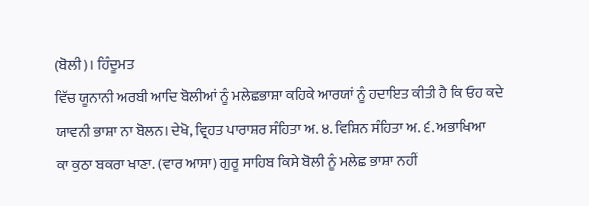(ਬੋਲੀ)। ਹਿੰਦੂਮਤ
ਵਿੱਚ ਯੂਨਾਨੀ ਅਰਬੀ ਆਦਿ ਬੋਲੀਆਂ ਨੂੰ ਮਲੇਛਭਾਸ਼ਾ ਕਹਿਕੇ ਆਰਯਾਂ ਨੂੰ ਹਦਾਇਤ ਕੀਤੀ ਹੈ ਕਿ ਓਹ ਕਦੇ
ਯਾਵਨੀ ਭਾਸ਼ਾ ਨਾ ਬੋਲਨ। ਦੇਖੋ, ਵ੍ਰਿਹਤ ਪਾਰਾਸ਼ਰ ਸੰਹਿਤਾ ਅ. ੪. ਵਿਸ਼ਿਨ ਸੰਹਿਤਾ ਅ. ੬. ਅਭਾਖਿਆ
ਕਾ ਕੁਠਾ ਬਕਰਾ ਖਾਣਾ. (ਵਾਰ ਆਸਾ) ਗੁਰੂ ਸਾਹਿਬ ਕਿਸੇ ਬੋਲੀ ਨੂੰ ਮਲੇਛ ਭਾਸ਼ਾ ਨਹੀਂ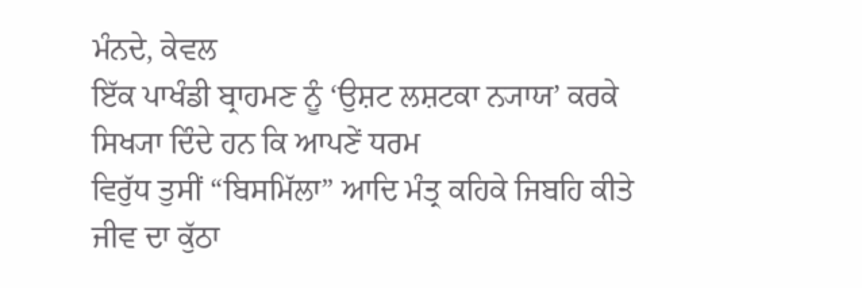ਮੰਨਦੇ, ਕੇਵਲ
ਇੱਕ ਪਾਖੰਡੀ ਬ੍ਰਾਹਮਣ ਨੂੰ ‘ਉਸ਼ਟ ਲਸ਼ਟਕਾ ਨ੍ਯਾਯ’ ਕਰਕੇ ਸਿਖ੍ਯਾ ਦਿੰਦੇ ਹਨ ਕਿ ਆਪਣੇਂ ਧਰਮ
ਵਿਰੁੱਧ ਤੁਸੀਂ “ਬਿਸਮਿੱਲਾ” ਆਦਿ ਮੰਤ੍ਰ ਕਹਿਕੇ ਜਿਬਹਿ ਕੀਤੇ ਜੀਵ ਦਾ ਕੁੱਠਾ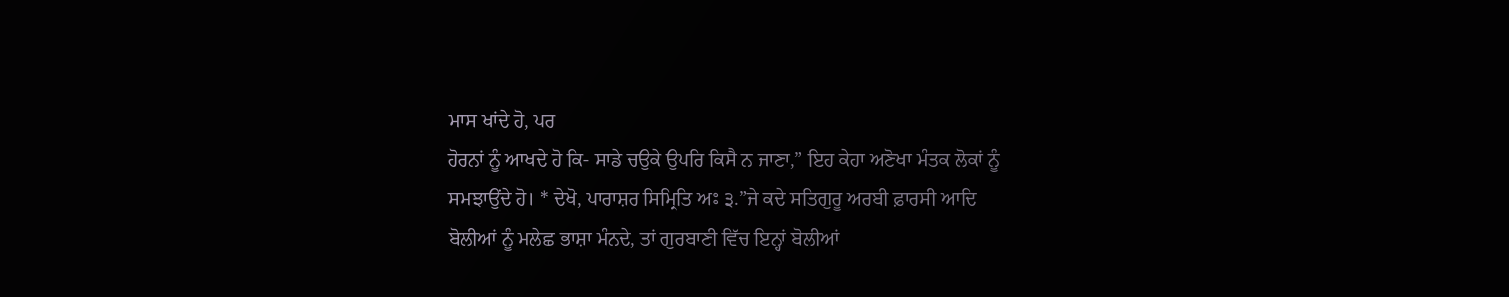ਮਾਸ ਖਾਂਦੇ ਹੋ, ਪਰ
ਹੋਰਨਾਂ ਨੂੰ ਆਖਦੇ ਹੋ ਕਿ- ਸਾਡੇ ਚਉਕੇ ਉਪਰਿ ਕਿਸੈ ਨ ਜਾਣਾ,” ਇਹ ਕੇਹਾ ਅਣੋਖਾ ਮੰਤਕ ਲੋਕਾਂ ਨੂੰ
ਸਮਝਾਉਂਦੇ ਹੋ। * ਦੇਖੋ, ਪਾਰਾਸ਼ਰ ਸਿਮ੍ਰਿਤਿ ਅਃ ੩.”ਜੇ ਕਦੇ ਸਤਿਗੁਰੂ ਅਰਬੀ ਫ਼ਾਰਸੀ ਆਦਿ
ਬੋਲੀਆਂ ਨੂੰ ਮਲੇਛ ਭਾਸ਼ਾ ਮੰਨਦੇ, ਤਾਂ ਗੁਰਬਾਣੀ ਵਿੱਚ ਇਨ੍ਹਾਂ ਬੋਲੀਆਂ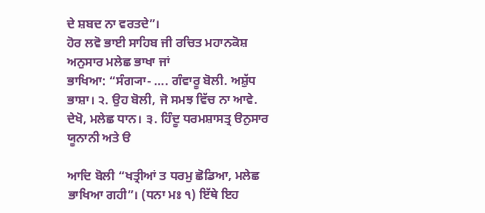ਦੇ ਸ਼ਬਦ ਨਾ ਵਰਤਦੇ”।
ਹੋਰ ਲਵੋ ਭਾਈ ਸਾਹਿਬ ਜੀ ਰਚਿਤ ਮਹਾਨਕੋਸ਼ ਅਨੁਸਾਰ ਮਲੇਛ ਭਾਖਾ ਜਾਂ
ਭਾਖਿਆ: “ਸੰਗ੍ਯਾ- …. ਗੰਵਾਰੂ ਬੋਲੀ. ਅਸ਼ੁੱਧ ਭਾਸ਼ਾ। ੨. ਉਹ ਬੋਲੀ, ਜੋ ਸਮਝ ਵਿੱਚ ਨਾ ਆਵੇ.
ਦੇਖੋ, ਮਲੇਛ ਧਾਨ। ੩. ਹਿੰਦੂ ਧਰਮਸ਼ਾਸਤ੍ਰ ੳਨੁਸਾਰ ਯੂਨਾਨੀ ਅਤੇ ੳ

ਆਦਿ ਬੋਲੀ “ਖਤ੍ਰੀਆਂ ਤ ਧਰਮੁ ਛੋਡਿਆ, ਮਲੇਛ ਭਾਖਿਆ ਗਹੀ”। (ਧਨਾ ਮਃ ੧) ਇੱਥੇ ਇਹ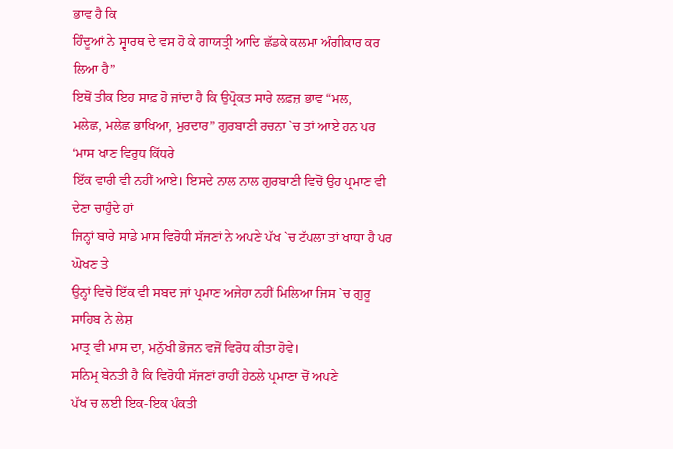ਭਾਵ ਹੈ ਕਿ
ਹਿੰਦੂਆਂ ਨੇ ਸ੍ਵਾਰਥ ਦੇ ਵਸ ਹੋ ਕੇ ਗਾਯਤ੍ਰੀ ਆਦਿ ਛੱਡਕੇ ਕਲਮਾ ਅੰਗੀਕਾਰ ਕਰ ਲਿਆ ਹੈ”
ਇਥੋਂ ਤੀਕ ਇਹ ਸਾਫ਼ ਹੋ ਜਾਂਦਾ ਹੈ ਕਿ ਉਪ੍ਰੋਕਤ ਸਾਰੇ ਲਫ਼ਜ਼ ਭਾਵ “ਮਲ,
ਮਲੇਛ, ਮਲੇਛ ਭਾਖਿਆ, ਮੁਰਦਾਰ” ਗੁਰਬਾਣੀ ਰਚਨਾ `ਚ ਤਾਂ ਆਏ ਹਨ ਪਰ ‘ਮਾਸ ਖਾਣ ਵਿਰੁਧ ਕਿੱਧਰੇ
ਇੱਕ ਵਾਰੀ ਵੀ ਨਹੀਂ ਆਏ। ਇਸਦੇ ਨਾਲ ਨਾਲ ਗੁਰਬਾਣੀ ਵਿਚੋਂ ਉਹ ਪ੍ਰਮਾਣ ਵੀ ਦੇਣਾ ਚਾਹੁੰਦੇ ਹਾਂ
ਜਿਨ੍ਹਾਂ ਬਾਰੇ ਸਾਡੇ ਮਾਸ ਵਿਰੋਧੀ ਸੱਜਣਾਂ ਨੇ ਅਪਣੇ ਪੱਖ `ਚ ਟੱਪਲਾ ਤਾਂ ਖਾਧਾ ਹੈ ਪਰ ਘੋਖਣ ਤੇ
ਉਨ੍ਹਾਂ ਵਿਚੋ ਇੱਕ ਵੀ ਸਬਦ ਜਾਂ ਪ੍ਰਮਾਣ ਅਜੇਹਾ ਨਹੀਂ ਮਿਲਿਆ ਜਿਸ `ਚ ਗੁਰੂ ਸਾਹਿਬ ਨੇ ਲੇਸ਼
ਮਾਤ੍ਰ ਵੀ ਮਾਸ ਦਾ, ਮਨੁੱਖੀ ਭੋਜਨ ਵਜੋਂ ਵਿਰੋਧ ਕੀਤਾ ਹੋਵੇ।
ਸਨਿਮ੍ਰ ਬੇਨਤੀ ਹੈ ਕਿ ਵਿਰੋਧੀ ਸੱਜਣਾਂ ਰਾਹੀਂ ਹੇਠਲੇ ਪ੍ਰਮਾਣਾ ਚੋਂ ਅਪਣੇ
ਪੱਖ ਚ ਲਈ ਇਕ-ਇਕ ਪੰਕਤੀ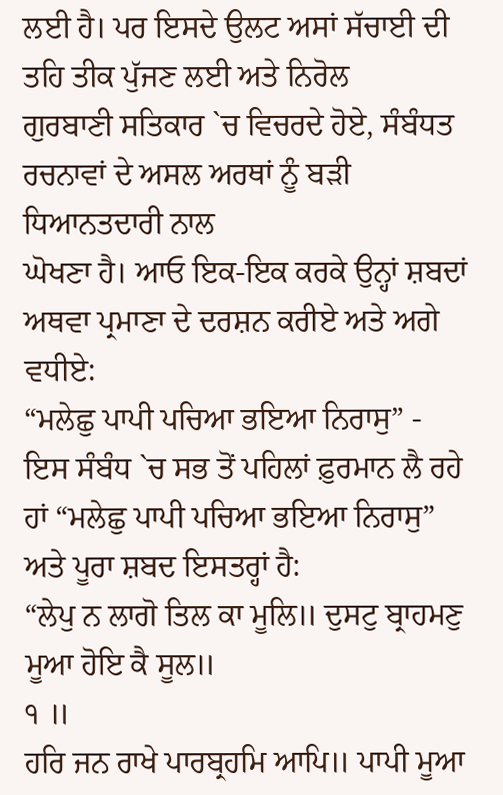ਲਈ ਹੈ। ਪਰ ਇਸਦੇ ਉਲਟ ਅਸਾਂ ਸੱਚਾਈ ਦੀ ਤਹਿ ਤੀਕ ਪੁੱਜਣ ਲਈ ਅਤੇ ਨਿਰੋਲ
ਗੁਰਬਾਣੀ ਸਤਿਕਾਰ `ਚ ਵਿਚਰਦੇ ਹੋਏ, ਸੰਬੰਧਤ ਰਚਨਾਵਾਂ ਦੇ ਅਸਲ ਅਰਥਾਂ ਨੂੰ ਬੜੀ ਧਿਆਨਤਦਾਰੀ ਨਾਲ
ਘੋਖਣਾ ਹੈ। ਆਓ ਇਕ-ਇਕ ਕਰਕੇ ਉਨ੍ਹਾਂ ਸ਼ਬਦਾਂ ਅਥਵਾ ਪ੍ਰਮਾਣਾ ਦੇ ਦਰਸ਼ਨ ਕਰੀਏ ਅਤੇ ਅਗੇ ਵਧੀਏ:
“ਮਲੇਛੁ ਪਾਪੀ ਪਚਿਆ ਭਇਆ ਨਿਰਾਸੁ” -
ਇਸ ਸੰਬੰਧ `ਚ ਸਭ ਤੋਂ ਪਹਿਲਾਂ ਫ਼ੁਰਮਾਨ ਲੈ ਰਹੇ ਹਾਂ “ਮਲੇਛੁ ਪਾਪੀ ਪਚਿਆ ਭਇਆ ਨਿਰਾਸੁ”
ਅਤੇ ਪੂਰਾ ਸ਼ਬਦ ਇਸਤਰ੍ਹਾਂ ਹੈ:
“ਲੇਪੁ ਨ ਲਾਗੋ ਤਿਲ ਕਾ ਮੂਲਿ॥ ਦੁਸਟੁ ਬ੍ਰਾਹਮਣੁ ਮੂਆ ਹੋਇ ਕੈ ਸੂਲ॥
੧ ॥
ਹਰਿ ਜਨ ਰਾਖੇ ਪਾਰਬ੍ਰਹਮਿ ਆਪਿ॥ ਪਾਪੀ ਮੂਆ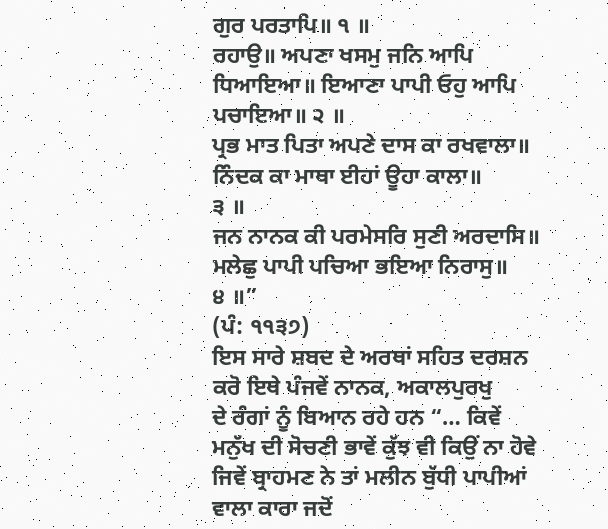ਗੁਰ ਪਰਤਾਪਿ॥ ੧ ॥
ਰਹਾਉ॥ ਅਪਣਾ ਖਸਮੁ ਜਨਿ ਆਪਿ ਧਿਆਇਆ॥ ਇਆਣਾ ਪਾਪੀ ਓਹੁ ਆਪਿ ਪਚਾਇਆ॥ ੨ ॥
ਪ੍ਰਭ ਮਾਤ ਪਿਤਾ ਅਪਣੇ ਦਾਸ ਕਾ ਰਖਵਾਲਾ॥ ਨਿੰਦਕ ਕਾ ਮਾਥਾ ਈਹਾਂ ਊਹਾ ਕਾਲਾ॥
੩ ॥
ਜਨ ਨਾਨਕ ਕੀ ਪਰਮੇਸਰਿ ਸੁਣੀ ਅਰਦਾਸਿ॥ ਮਲੇਛੁ ਪਾਪੀ ਪਚਿਆ ਭਇਆ ਨਿਰਾਸੁ॥
੪ ॥”
(ਪੰ: ੧੧੩੭)
ਇਸ ਸਾਰੇ ਸ਼ਬਦ ਦੇ ਅਰਥਾਂ ਸਹਿਤ ਦਰਸ਼ਨ ਕਰੋ ਇਥੇ ਪੰਜਵੇਂ ਨਾਨਕ, ਅਕਾਲਪੁਰਖੁ
ਦੇ ਰੰਗਾਂ ਨੂੰ ਬਿਆਨ ਰਹੇ ਹਨ “… ਕਿਵੇਂ ਮਨੁੱਖ ਦੀ ਸੋਚਣੀ ਭਾਵੇਂ ਕੁੱਝ ਵੀ ਕਿਉਂ ਨਾ ਹੋਵੇ
ਜਿਵੇਂ ਬ੍ਰਾਹਮਣ ਨੇ ਤਾਂ ਮਲੀਨ ਬੁੱਧੀ ਪਾਪੀਆਂ ਵਾਲਾ ਕਾਰਾ ਜਦੋਂ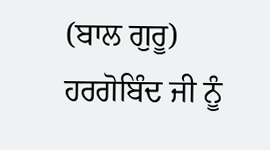(ਬਾਲ ਗੁਰੂ) ਹਰਗੋਬਿੰਦ ਜੀ ਨੂੰ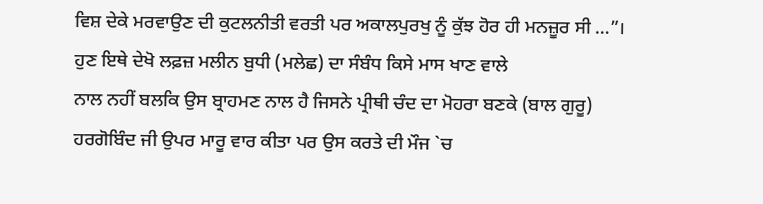ਵਿਸ਼ ਦੇਕੇ ਮਰਵਾਉਣ ਦੀ ਕੁਟਲਨੀਤੀ ਵਰਤੀ ਪਰ ਅਕਾਲਪੁਰਖੁ ਨੂੰ ਕੁੱਝ ਹੋਰ ਹੀ ਮਨਜ਼ੂਰ ਸੀ …”।
ਹੁਣ ਇਥੇ ਦੇਖੋ ਲਫ਼ਜ਼ ਮਲੀਨ ਬੁਧੀ (ਮਲੇਛ) ਦਾ ਸੰਬੰਧ ਕਿਸੇ ਮਾਸ ਖਾਣ ਵਾਲੇ
ਨਾਲ ਨਹੀਂ ਬਲਕਿ ਉਸ ਬ੍ਰਾਹਮਣ ਨਾਲ ਹੈ ਜਿਸਨੇ ਪ੍ਰੀਥੀ ਚੰਦ ਦਾ ਮੋਹਰਾ ਬਣਕੇ (ਬਾਲ ਗੁਰੂ)
ਹਰਗੋਬਿੰਦ ਜੀ ਉਪਰ ਮਾਰੂ ਵਾਰ ਕੀਤਾ ਪਰ ਉਸ ਕਰਤੇ ਦੀ ਮੌਜ `ਚ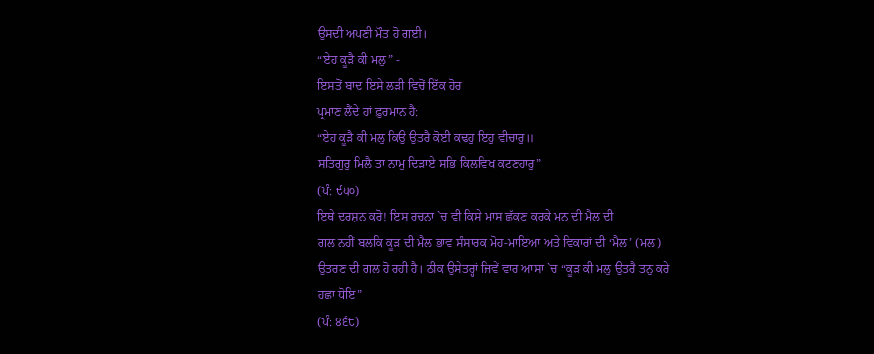ਉਸਦੀ ਅਪਣੀ ਮੌਤ ਹੋ ਗਈ।
“ਏਹ ਕੂੜੈ ਕੀ ਮਲੁ” -
ਇਸਤੋਂ ਬਾਦ ਇਸੇ ਲੜੀ ਵਿਚੋਂ ਇੱਕ ਹੋਰ
ਪ੍ਰਮਾਣ ਲੈਂਦੇ ਹਾਂ ਫ਼ੁਰਮਾਨ ਹੈ:
“ਏਹ ਕੂੜੈ ਕੀ ਮਲੁ ਕਿਉ ਉਤਰੈ ਕੋਈ ਕਢਹੁ ਇਹੁ ਵੀਚਾਰੁ॥
ਸਤਿਗੁਰੁ ਮਿਲੈ ਤਾ ਨਾਮੁ ਦਿੜਾਏ ਸਭਿ ਕਿਲਵਿਖ ਕਟਣਹਾਰੁ”
(ਪੰ: ੯੫੦)
ਇਥੇ ਦਰਸ਼ਨ ਕਰੋ! ਇਸ ਰਚਨਾ `ਚ ਵੀ ਕਿਸੇ ਮਾਸ ਛੱਕਣ ਕਰਕੇ ਮਨ ਦੀ ਮੈਲ ਦੀ
ਗਲ ਨਹੀਂ ਬਲਕਿ ਕੂੜ ਦੀ ਮੈਲ ਭਾਵ ਸੰਸਾਰਕ ਮੋਹ-ਮਾਇਆ ਅਤੇ ਵਿਕਾਰਾਂ ਦੀ ‘ਮੈਲ’ (ਮਲ)
ਉਤਰਣ ਦੀ ਗਲ ਹੋ ਰਹੀ ਹੈ। ਠੀਕ ਉਸੇਤਰ੍ਹਾਂ ਜਿਵੇਂ ਵਾਰ ਆਸਾ `ਚ “ਕੂੜ ਕੀ ਮਲੁ ਉਤਰੈ ਤਨੁ ਕਰੇ
ਹਛਾ ਧੋਇ”
(ਪੰ: ੪੬੮)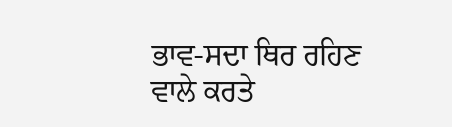ਭਾਵ-ਸਦਾ ਥਿਰ ਰਹਿਣ ਵਾਲੇ ਕਰਤੇ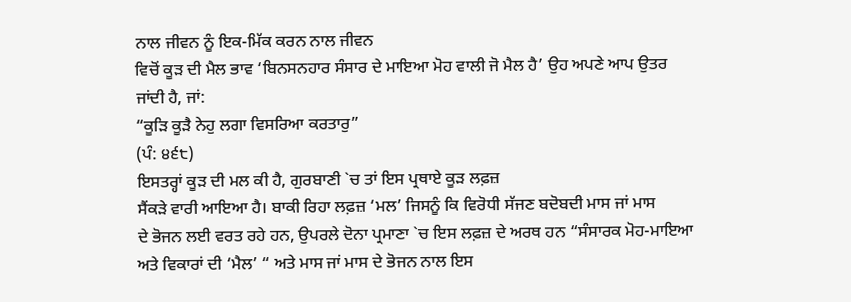ਨਾਲ ਜੀਵਨ ਨੂੰ ਇਕ-ਮਿੱਕ ਕਰਨ ਨਾਲ ਜੀਵਨ
ਵਿਚੋਂ ਕੂੜ ਦੀ ਮੈਲ ਭਾਵ ‘ਬਿਨਸਨਹਾਰ ਸੰਸਾਰ ਦੇ ਮਾਇਆ ਮੋਹ ਵਾਲੀ ਜੋ ਮੈਲ ਹੈ’ ਉਹ ਅਪਣੇ ਆਪ ਉਤਰ
ਜਾਂਦੀ ਹੈ, ਜਾਂ:
“ਕੂੜਿ ਕੂੜੈ ਨੇਹੁ ਲਗਾ ਵਿਸਰਿਆ ਕਰਤਾਰੁ”
(ਪੰ: ੪੬੮)
ਇਸਤਰ੍ਹਾਂ ਕੂੜ ਦੀ ਮਲ ਕੀ ਹੈ, ਗੁਰਬਾਣੀ `ਚ ਤਾਂ ਇਸ ਪ੍ਰਥਾਏ ਕੂੜ ਲਫ਼ਜ਼
ਸੈਂਕੜੇ ਵਾਰੀ ਆਇਆ ਹੈ। ਬਾਕੀ ਰਿਹਾ ਲਫ਼ਜ਼ ‘ਮਲ’ ਜਿਸਨੂੰ ਕਿ ਵਿਰੋਧੀ ਸੱਜਣ ਬਦੋਬਦੀ ਮਾਸ ਜਾਂ ਮਾਸ
ਦੇ ਭੋਜਨ ਲਈ ਵਰਤ ਰਹੇ ਹਨ, ਉਪਰਲੇ ਦੋਨਾ ਪ੍ਰਮਾਣਾ `ਚ ਇਸ ਲਫ਼ਜ਼ ਦੇ ਅਰਥ ਹਨ “ਸੰਸਾਰਕ ਮੋਹ-ਮਾਇਆ
ਅਤੇ ਵਿਕਾਰਾਂ ਦੀ ‘ਮੈਲ’ “ ਅਤੇ ਮਾਸ ਜਾਂ ਮਾਸ ਦੇ ਭੋਜਨ ਨਾਲ ਇਸ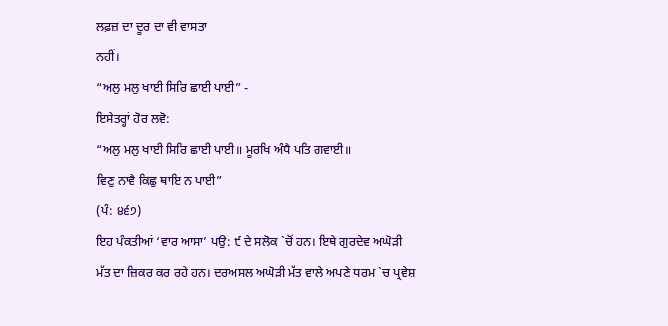ਲਫ਼ਜ਼ ਦਾ ਦੂਰ ਦਾ ਵੀ ਵਾਸਤਾ
ਨਹੀਂ।
“ਅਲੁ ਮਲੁ ਖਾਈ ਸਿਰਿ ਛਾਈ ਪਾਈ” -
ਇਸੇਤਰ੍ਹਾਂ ਹੋਰ ਲਵੋ:
“ਅਲੁ ਮਲੁ ਖਾਈ ਸਿਰਿ ਛਾਈ ਪਾਈ॥ ਮੂਰਖਿ ਅੰਧੈ ਪਤਿ ਗਵਾਈ॥
ਵਿਣੁ ਨਾਵੈ ਕਿਛੁ ਥਾਇ ਨ ਪਾਈ”
(ਪੰ: ੪੬੭)
ਇਹ ਪੰਕਤੀਆਂ ‘ਵਾਰ ਆਸਾ’ ਪਉ: ੯ ਦੇ ਸਲੋਕ `ਚੋਂ ਹਨ। ਇਥੇ ਗੁਰਦੇਵ ਅਘੋੜੀ
ਮੱਤ ਦਾ ਜ਼ਿਕਰ ਕਰ ਰਹੇ ਹਨ। ਦਰਅਸਲ ਅਘੋੜੀ ਮੱਤ ਵਾਲੇ ਅਪਣੇ ਧਰਮ `ਚ ਪ੍ਰਵੇਸ਼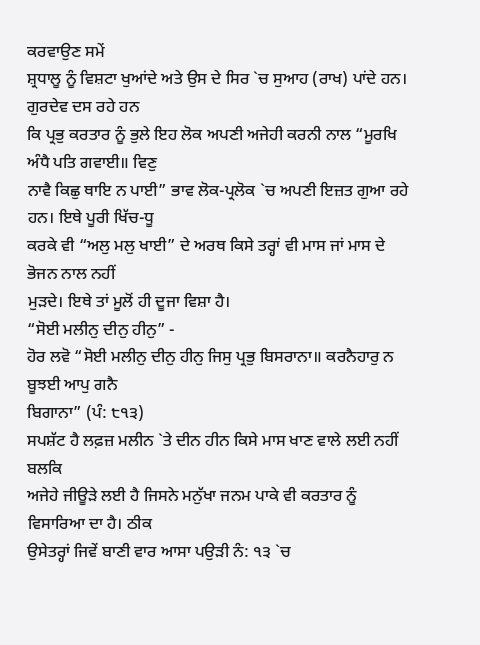ਕਰਵਾਉਣ ਸਮੇਂ
ਸ਼੍ਰਧਾਲੂ ਨੂੰ ਵਿਸ਼ਟਾ ਖੁਆਂਦੇ ਅਤੇ ਉਸ ਦੇ ਸਿਰ `ਚ ਸੁਆਹ (ਰਾਖ) ਪਾਂਦੇ ਹਨ। ਗੁਰਦੇਵ ਦਸ ਰਹੇ ਹਨ
ਕਿ ਪ੍ਰਭੁ ਕਰਤਾਰ ਨੂੰ ਭੁਲੇ ਇਹ ਲੋਕ ਅਪਣੀ ਅਜੇਹੀ ਕਰਨੀ ਨਾਲ “ਮੂਰਖਿ ਅੰਧੈ ਪਤਿ ਗਵਾਈ॥ ਵਿਣੁ
ਨਾਵੈ ਕਿਛੁ ਥਾਇ ਨ ਪਾਈ” ਭਾਵ ਲੋਕ-ਪ੍ਰਲੋਕ `ਚ ਅਪਣੀ ਇਜ਼ਤ ਗੁਆ ਰਹੇ ਹਨ। ਇਥੇ ਪੂਰੀ ਖਿੱਚ-ਧੂ
ਕਰਕੇ ਵੀ “ਅਲੁ ਮਲੁ ਖਾਈ” ਦੇ ਅਰਥ ਕਿਸੇ ਤਰ੍ਹਾਂ ਵੀ ਮਾਸ ਜਾਂ ਮਾਸ ਦੇ ਭੋਜਨ ਨਾਲ ਨਹੀਂ
ਮੁੜਦੇ। ਇਥੇ ਤਾਂ ਮੂਲੋਂ ਹੀ ਦੂਜਾ ਵਿਸ਼ਾ ਹੈ।
“ਸੋਈ ਮਲੀਨੁ ਦੀਨੁ ਹੀਨੁ” -
ਹੋਰ ਲਵੋ “ਸੋਈ ਮਲੀਨੁ ਦੀਨੁ ਹੀਨੁ ਜਿਸੁ ਪ੍ਰਭੁ ਬਿਸਰਾਨਾ॥ ਕਰਨੈਹਾਰੁ ਨ ਬੂਝਈ ਆਪੁ ਗਨੈ
ਬਿਗਾਨਾ” (ਪੰ: ੮੧੩)
ਸਪਸ਼ੱਟ ਹੈ ਲਫ਼ਜ਼ ਮਲੀਨ `ਤੇ ਦੀਨ ਹੀਨ ਕਿਸੇ ਮਾਸ ਖਾਣ ਵਾਲੇ ਲਈ ਨਹੀਂ ਬਲਕਿ
ਅਜੇਹੇ ਜੀਊੜੇ ਲਈ ਹੈ ਜਿਸਨੇ ਮਨੁੱਖਾ ਜਨਮ ਪਾਕੇ ਵੀ ਕਰਤਾਰ ਨੂੰ ਵਿਸਾਰਿਆ ਦਾ ਹੈ। ਠੀਕ
ਉਸੇਤਰ੍ਹਾਂ ਜਿਵੇਂ ਬਾਣੀ ਵਾਰ ਆਸਾ ਪਉੜੀ ਨੰ: ੧੩ `ਚ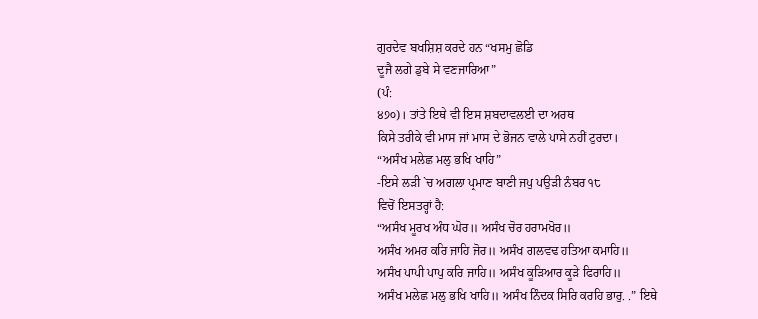ਗੁਰਦੇਵ ਬਖਸ਼ਿਸ਼ ਕਰਦੇ ਹਨ “ਖਸਮੁ ਛੋਡਿ
ਦੂਜੈ ਲਗੇ ਡੁਬੇ ਸੇ ਵਣਜਾਰਿਆ”
(ਪੰ:
੪੭੦)। ਤਾਂਤੇ ਇਥੇ ਵੀ ਇਸ ਸ਼ਬਦਾਵਲਈ ਦਾ ਅਰਥ
ਕਿਸੇ ਤਰੀਕੇ ਵੀ ਮਾਸ ਜਾਂ ਮਾਸ ਦੇ ਭੋਜਨ ਵਾਲੇ ਪਾਸੇ ਨਹੀਂ ਟੁਰਦਾ।
“ਅਸੰਖ ਮਲੇਛ ਮਲੁ ਭਖਿ ਖਾਹਿ”
-ਇਸੇ ਲੜੀ `ਚ ਅਗਲਾ ਪ੍ਰਮਾਣ ਬਾਣੀ ਜਪੁ ਪਉੜੀ ਨੰਬਰ ੧੮
ਵਿਚੋਂ ਇਸਤਰ੍ਹਾਂ ਹੈ:
“ਅਸੰਖ ਮੂਰਖ ਅੰਧ ਘੋਰ॥ ਅਸੰਖ ਚੋਰ ਹਰਾਮਖੋਰ॥
ਅਸੰਖ ਅਮਰ ਕਰਿ ਜਾਹਿ ਜੋਰ॥ ਅਸੰਖ ਗਲਵਢ ਹਤਿਆ ਕਮਾਹਿ॥
ਅਸੰਖ ਪਾਪੀ ਪਾਪੁ ਕਰਿ ਜਾਹਿ॥ ਅਸੰਖ ਕੂੜਿਆਰ ਕੂੜੇ ਫਿਰਾਹਿ॥
ਅਸੰਖ ਮਲੇਛ ਮਲੁ ਭਖਿ ਖਾਹਿ॥ ਅਸੰਖ ਨਿੰਦਕ ਸਿਰਿ ਕਰਹਿ ਭਾਰੁ. .” ਇਥੇ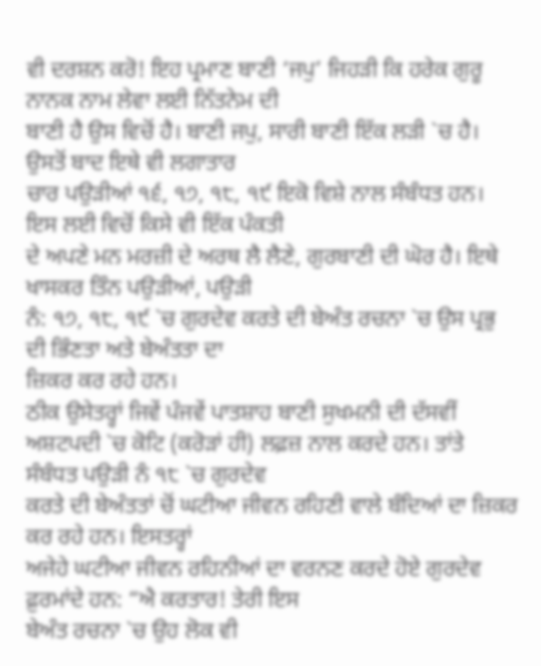ਵੀ ਦਰਸ਼ਨ ਕਰੋ! ਇਹ ਪ੍ਰਮਾਣ ਬਾਣੀ ‘ਜਪੁ’ ਜਿਹੜੀ ਕਿ ਹਰੇਕ ਗੁਰੂ ਨਾਨਕ ਨਾਮ ਲੇਵਾ ਲਈ ਨਿੱਤਨੇਮ ਦੀ
ਬਾਣੀ ਹੈ ਉਸ ਵਿਚੋਂ ਹੈ। ਬਾਣੀ ਜਪੁ, ਸਾਰੀ ਬਾਣੀ ਇੱਕ ਲੜੀ `ਚ ਹੈ। ਉਸਤੋਂ ਬਾਦ ਇਥੇ ਵੀ ਲਗਾਤਾਰ
ਚਾਰ ਪਉੜੀਆਂ ੧੬, ੧੭, ੧੮, ੧੯ ਇਕੋ ਵਿਸ਼ੇ ਨਾਲ ਸੰਬੰਧਤ ਹਨ। ਇਸ ਲਈ ਵਿਚੋਂ ਕਿਸੇ ਵੀ ਇੱਕ ਪੰਕਤੀ
ਦੇ ਅਪਣੇ ਮਨ ਮਰਜ਼ੀ ਦੇ ਅਰਥ ਲੈ ਲੈਣੇ, ਗੁਰਬਾਣੀ ਦੀ ਘੋਰ ਹੈ। ਇਥੇ ਖਾਸਕਰ ਤਿੰਨ ਪਉੜੀਆਂ, ਪਉੜੀ
ਨੰ: ੧੭, ੧੮, ੧੯ `ਚ ਗੁਰਦੇਵ ਕਰਤੇ ਦੀ ਬੇਅੰਤ ਰਚਨਾ `ਚ ਉਸ ਪ੍ਰਭੁ ਦੀ ਭਿੰਣਤਾ ਅਤੇ ਬੇਅੰਤਤਾ ਦਾ
ਜ਼ਿਕਰ ਕਰ ਰਹੇ ਹਨ।
ਠੀਕ ਉਸੇਤਰ੍ਹਾਂ ਜਿਵੇਂ ਪੰਜਵੇਂ ਪਾਤਸ਼ਾਹ ਬਾਣੀ ਸੁਖਮਨੀ ਦੀ ਦੱਸਵੀਂ
ਅਸ਼ਟਪਦੀ `ਚ ਕੋਟਿ (ਕਰੋੜਾਂ ਹੀ) ਲਫ਼ਜ਼ ਨਾਲ ਕਰਦੇ ਹਨ। ਤਾਂਤੇ ਸੰਬੰਧਤ ਪਉੜੀ ਨੰ ੧੮ `ਚ ਗੁਰਦੇਵ
ਕਰਤੇ ਦੀ ਬੇਅੰਤਤਾਂ ਚੋਂ ਘਟੀਆ ਜੀਵਨ ਰਹਿਣੀ ਵਾਲੇ ਬੰਦਿਆਂ ਦਾ ਜ਼ਿਕਰ ਕਰ ਰਹੇ ਹਨ। ਇਸਤਰ੍ਹਾਂ
ਅਜੇਹੇ ਘਟੀਆ ਜੀਵਨ ਰਹਿਨੀਆਂ ਦਾ ਵਰਨਣ ਕਰਦੇ ਹੋਏ ਗੁਰਦੇਵ ਫ਼ੁਰਮਾਂਦੇ ਹਨ: “ਐ ਕਰਤਾਰ! ਤੇਰੀ ਇਸ
ਬੇਅੰਤ ਰਚਨਾ `ਚ ਉਹ ਲੋਕ ਵੀ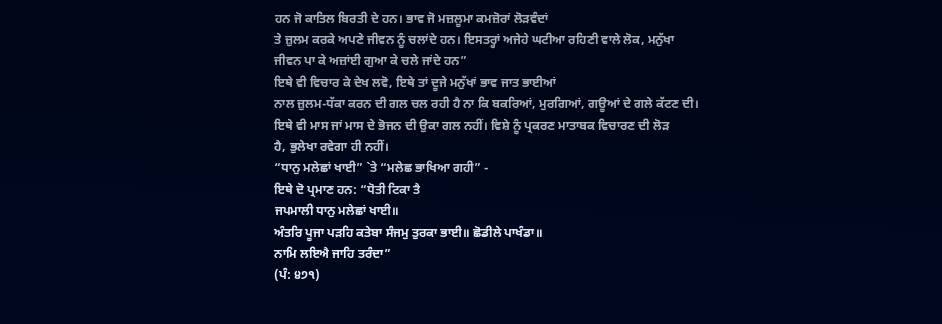ਹਨ ਜੋ ਕਾਤਿਲ ਬਿਰਤੀ ਦੇ ਹਨ। ਭਾਵ ਜੋ ਮਜ਼ਲੂਮਾ ਕਮਜ਼ੋਰਾਂ ਲੋੜਵੰਦਾਂ
ਤੇ ਜ਼ੁਲਮ ਕਰਕੇ ਅਪਣੇ ਜੀਵਨ ਨੂੰ ਚਲਾਂਦੇ ਹਨ। ਇਸਤਰ੍ਹਾਂ ਅਜੇਹੇ ਘਟੀਆ ਰਹਿਣੀ ਵਾਲੇ ਲੋਕ, ਮਨੁੱਖਾ
ਜੀਵਨ ਪਾ ਕੇ ਅਜ਼ਾਂਈ ਗੁਆ ਕੇ ਚਲੇ ਜਾਂਦੇ ਹਨ”
ਇਥੇ ਵੀ ਵਿਚਾਰ ਕੇ ਦੇਖ ਲਵੋ, ਇਥੇ ਤਾਂ ਦੂਜੇ ਮਨੁੱਖਾਂ ਭਾਵ ਜਾਤ ਭਾਈਆਂ
ਨਾਲ ਜ਼ੁਲਮ-ਧੱਕਾ ਕਰਨ ਦੀ ਗਲ ਚਲ ਰਹੀ ਹੈ ਨਾ ਕਿ ਬਕਰਿਆਂ, ਮੁਰਗਿਆਂ, ਗਊਆਂ ਦੇ ਗਲੇ ਕੱਟਣ ਦੀ।
ਇਥੇ ਵੀ ਮਾਸ ਜਾਂ ਮਾਸ ਦੇ ਭੋਜਨ ਦੀ ਉਕਾ ਗਲ ਨਹੀਂ। ਵਿਸ਼ੇ ਨੂੰ ਪ੍ਰਕਰਣ ਮਾਤਾਬਕ ਵਿਚਾਰਣ ਦੀ ਲੋੜ
ਹੈ, ਭੁਲੇਖਾ ਰਵੇਗਾ ਹੀ ਨਹੀਂ।
“ਧਾਨੁ ਮਲੇਛਾਂ ਖਾਈ” `ਤੇ “ਮਲੇਛ ਭਾਖਿਆ ਗਹੀ” -
ਇਥੇ ਦੋ ਪ੍ਰਮਾਣ ਹਨ: “ਧੋਤੀ ਟਿਕਾ ਤੈ
ਜਪਮਾਲੀ ਧਾਨੁ ਮਲੇਛਾਂ ਖਾਈ॥
ਅੰਤਰਿ ਪੂਜਾ ਪੜਹਿ ਕਤੇਬਾ ਸੰਜਮੁ ਤੁਰਕਾ ਭਾਈ॥ ਛੋਡੀਲੇ ਪਾਖੰਡਾ॥
ਨਾਮਿ ਲਇਐ ਜਾਹਿ ਤਰੰਦਾ”
(ਪੰ: ੪੭੧)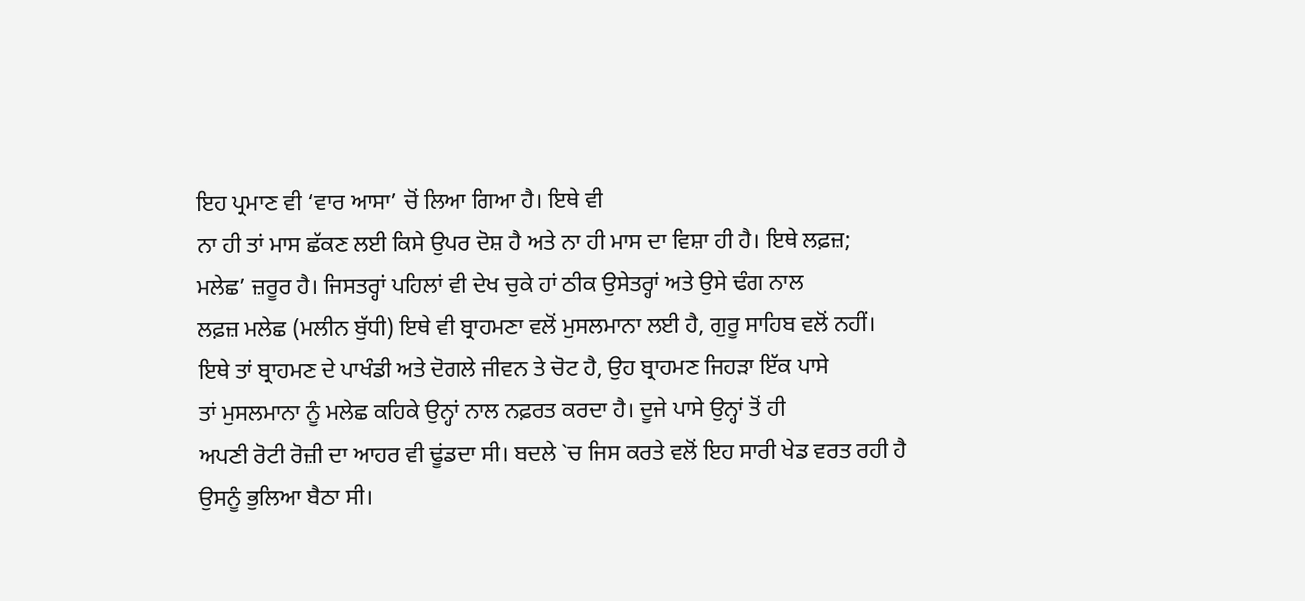ਇਹ ਪ੍ਰਮਾਣ ਵੀ ‘ਵਾਰ ਆਸਾ’ ਚੋਂ ਲਿਆ ਗਿਆ ਹੈ। ਇਥੇ ਵੀ
ਨਾ ਹੀ ਤਾਂ ਮਾਸ ਛੱਕਣ ਲਈ ਕਿਸੇ ਉਪਰ ਦੋਸ਼ ਹੈ ਅਤੇ ਨਾ ਹੀ ਮਾਸ ਦਾ ਵਿਸ਼ਾ ਹੀ ਹੈ। ਇਥੇ ਲਫ਼ਜ਼;
ਮਲੇਛ’ ਜ਼ਰੂਰ ਹੈ। ਜਿਸਤਰ੍ਹਾਂ ਪਹਿਲਾਂ ਵੀ ਦੇਖ ਚੁਕੇ ਹਾਂ ਠੀਕ ਉਸੇਤਰ੍ਹਾਂ ਅਤੇ ਉਸੇ ਢੰਗ ਨਾਲ
ਲਫ਼ਜ਼ ਮਲੇਛ (ਮਲੀਨ ਬੁੱਧੀ) ਇਥੇ ਵੀ ਬ੍ਰਾਹਮਣਾ ਵਲੋਂ ਮੁਸਲਮਾਨਾ ਲਈ ਹੈ, ਗੁਰੂ ਸਾਹਿਬ ਵਲੋਂ ਨਹੀਂ।
ਇਥੇ ਤਾਂ ਬ੍ਰਾਹਮਣ ਦੇ ਪਾਖੰਡੀ ਅਤੇ ਦੋਗਲੇ ਜੀਵਨ ਤੇ ਚੋਟ ਹੈ, ਉਹ ਬ੍ਰਾਹਮਣ ਜਿਹੜਾ ਇੱਕ ਪਾਸੇ
ਤਾਂ ਮੁਸਲਮਾਨਾ ਨੂੰ ਮਲੇਛ ਕਹਿਕੇ ਉਨ੍ਹਾਂ ਨਾਲ ਨਫ਼ਰਤ ਕਰਦਾ ਹੈ। ਦੂਜੇ ਪਾਸੇ ਉਨ੍ਹਾਂ ਤੋਂ ਹੀ
ਅਪਣੀ ਰੋਟੀ ਰੋਜ਼ੀ ਦਾ ਆਹਰ ਵੀ ਢੂਂਡਦਾ ਸੀ। ਬਦਲੇ `ਚ ਜਿਸ ਕਰਤੇ ਵਲੋਂ ਇਹ ਸਾਰੀ ਖੇਡ ਵਰਤ ਰਹੀ ਹੈ
ਉਸਨੂੰ ਭੁਲਿਆ ਬੈਠਾ ਸੀ।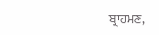ਬ੍ਰਾਹਮਣ,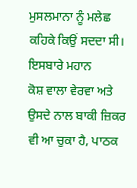ਮੁਸਲਮਾਨਾ ਨੂੰ ਮਲੇਛ ਕਹਿਕੇ ਕਿਉਂ ਸਦਦਾ ਸੀ। ਇਸਬਾਰੇ ਮਹਾਨ
ਕੋਸ਼ ਵਾਲਾ ਵੇਰਵਾ ਅਤੇ ਉਸਦੇ ਨਾਲ ਬਾਕੀ ਜ਼ਿਕਰ ਵੀ ਆ ਚੁਕਾ ਹੈ, ਪਾਠਕ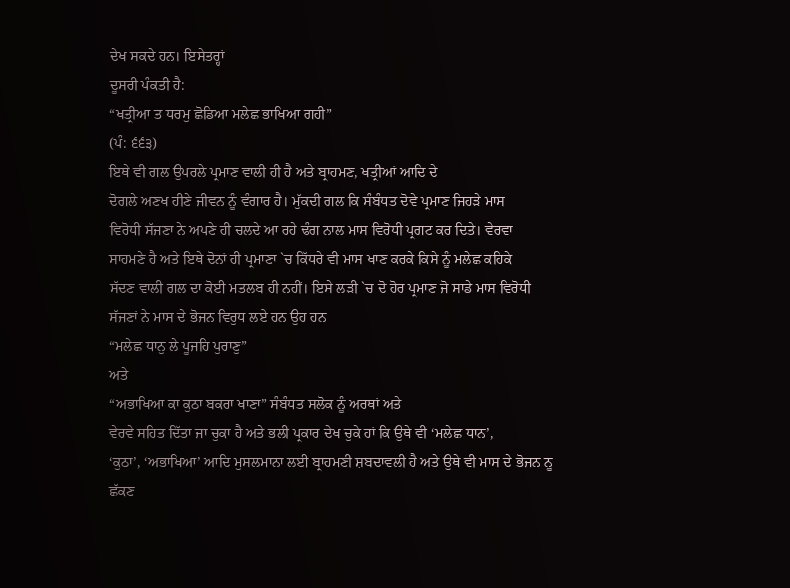ਦੇਖ ਸਕਦੇ ਹਨ। ਇਸੇਤਰ੍ਹਾਂ
ਦੂਸਰੀ ਪੰਕਤੀ ਹੈ:
“ਖਤ੍ਰੀਆ ਤ ਧਰਮੁ ਛੋਡਿਆ ਮਲੇਛ ਭਾਖਿਆ ਗਹੀ”
(ਪੰ: ੬੬੩)
ਇਥੇ ਵੀ ਗਲ ਉਪਰਲੇ ਪ੍ਰਮਾਣ ਵਾਲੀ ਹੀ ਹੈ ਅਤੇ ਬ੍ਰਾਹਮਣ, ਖਤ੍ਰੀਆਂ ਆਦਿ ਦੇ
ਦੋਗਲੇ ਅਣਖ ਹੀਣੇ ਜੀਵਨ ਨੂੰ ਵੰਗਾਰ ਹੈ। ਮੁੱਕਦੀ ਗਲ ਕਿ ਸੰਬੰਧਤ ਦੋਵੇ ਪ੍ਰਮਾਣ ਜਿਹੜੇ ਮਾਸ
ਵਿਰੋਧੀ ਸੱਜਣਾ ਨੇ ਅਪਣੇ ਹੀ ਚਲਦੇ ਆ ਰਹੇ ਢੰਗ ਨਾਲ ਮਾਸ ਵਿਰੋਧੀ ਪ੍ਰਗਟ ਕਰ ਦਿਤੇ। ਵੇਰਵਾ
ਸਾਹਮਣੇ ਹੈ ਅਤੇ ਇਥੇ ਦੋਨਾਂ ਹੀ ਪ੍ਰਮਾਣਾ `ਚ ਕਿੱਧਰੇ ਵੀ ਮਾਸ ਖਾਣ ਕਰਕੇ ਕਿਸੇ ਨੂੰ ਮਲੇਛ ਕਹਿਕੇ
ਸੱਦਣ ਵਾਲੀ ਗਲ ਦਾ ਕੋਈ ਮਤਲਬ ਹੀ ਨਹੀਂ। ਇਸੇ ਲੜੀ `ਚ ਦੋ ਹੋਰ ਪ੍ਰਮਾਣ ਜੋ ਸਾਡੇ ਮਾਸ ਵਿਰੋਧੀ
ਸੱਜਣਾਂ ਨੇ ਮਾਸ ਦੇ ਭੋਜਨ ਵਿਰੁਧ ਲਏ ਹਨ ਉਹ ਹਨ
“ਮਲੇਛ ਧਾਨੁ ਲੇ ਪੂਜਹਿ ਪੁਰਾਣੁ”
ਅਤੇ
“ਅਭਾਖਿਆ ਕਾ ਕੁਠਾ ਬਕਰਾ ਖਾਣਾ” ਸੰਬੰਧਤ ਸਲੋਕ ਨੂੰ ਅਰਥਾਂ ਅਤੇ
ਵੇਰਵੇ ਸਹਿਤ ਦਿੱਤਾ ਜਾ ਚੁਕਾ ਹੈ ਅਤੇ ਭਲੀ ਪ੍ਰਕਾਰ ਦੇਖ ਚੁਕੇ ਹਾਂ ਕਿ ਉਥੇ ਵੀ ‘ਮਲੇਛ ਧਾਨ’,
‘ਕੁਠਾ’, ‘ਅਭਾਖਿਆ’ ਆਦਿ ਮੁਸਲਮਾਨਾ ਲਈ ਬ੍ਰਾਹਮਣੀ ਸ਼ਬਦਾਵਲੀ ਹੈ ਅਤੇ ਉਥੇ ਵੀ ਮਾਸ ਦੇ ਭੋਜਨ ਨੂ
ਛੱਕਣ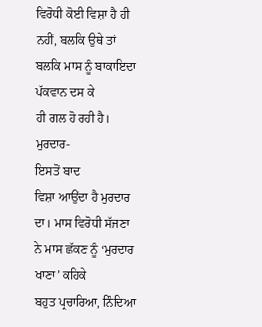ਵਿਰੋਧੀ ਕੋਈ ਵਿਸ਼ਾ ਹੈ ਹੀ ਨਹੀਂ, ਬਲਕਿ ਉਥੇ ਤਾਂ ਬਲਕਿ ਮਾਸ ਨੂੰ ਬਾਕਾਇਦਾ ਪੱਕਵਾਨ ਦਸ ਕੇ
ਹੀ ਗਲ ਹੋ ਰਹੀ ਹੈ।
ਮੁਰਦਾਰ-
ਇਸਤੋਂ ਬਾਦ
ਵਿਸ਼ਾ ਆਉਂਦਾ ਹੈ ਮੁਰਦਾਰ ਦਾ। ਮਾਸ ਵਿਰੋਧੀ ਸੱਜਣਾ ਨੇ ਮਾਸ ਛੱਕਣ ਨੂੰ ‘ਮੁਰਦਾਰ ਖਾਣਾ’ ਕਹਿਕੇ
ਬਹੁਤ ਪ੍ਰਚਾਰਿਆ, ਨਿੰਦਿਆ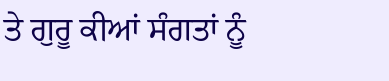ਤੇ ਗੁਰੂ ਕੀਆਂ ਸੰਗਤਾਂ ਨੂੰ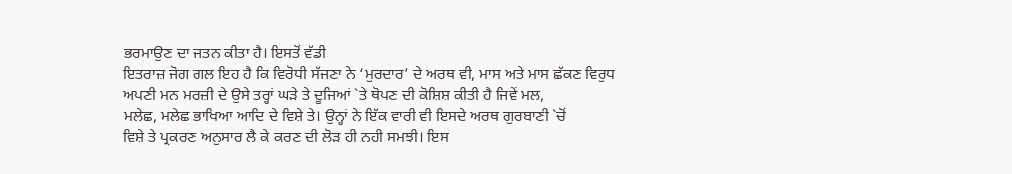ਭਰਮਾਉਣ ਦਾ ਜਤਨ ਕੀਤਾ ਹੈ। ਇਸਤੋਂ ਵੱਡੀ
ਇਤਰਾਜ਼ ਜੋਗ ਗਲ ਇਹ ਹੈ ਕਿ ਵਿਰੋਧੀ ਸੱਜਣਾ ਨੇ ‘ਮੁਰਦਾਰ’ ਦੇ ਅਰਥ ਵੀ, ਮਾਸ ਅਤੇ ਮਾਸ ਛੱਕਣ ਵਿਰੁਧ
ਅਪਣੀ ਮਨ ਮਰਜ਼ੀ ਦੇ ਉਸੇ ਤਰ੍ਹਾਂ ਘੜੇ ਤੇ ਦੂਜਿਆਂ `ਤੇ ਥੋਪਣ ਦੀ ਕੋਸ਼ਿਸ਼ ਕੀਤੀ ਹੈ ਜਿਵੇਂ ਮਲ,
ਮਲੇਛ, ਮਲੇਛ ਭਾਖਿਆ ਆਦਿ ਦੇ ਵਿਸ਼ੇ ਤੇ। ਉਨ੍ਹਾਂ ਨੇ ਇੱਕ ਵਾਰੀ ਵੀ ਇਸਦੇ ਅਰਥ ਗੁਰਬਾਣੀ `ਚੋਂ
ਵਿਸ਼ੇ ਤੇ ਪ੍ਰਕਰਣ ਅਨੁਸਾਰ ਲੈ ਕੇ ਕਰਣ ਦੀ ਲੋੜ ਹੀ ਨਹੀ ਸਮਝੀ। ਇਸ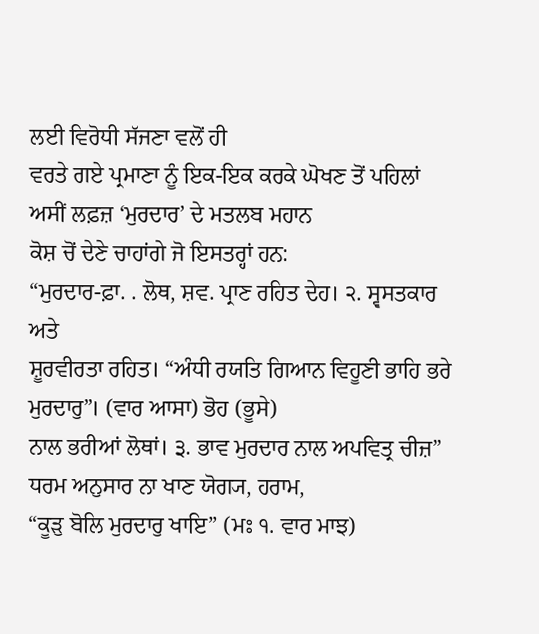ਲਈ ਵਿਰੋਧੀ ਸੱਜਣਾ ਵਲੋਂ ਹੀ
ਵਰਤੇ ਗਏ ਪ੍ਰਮਾਣਾ ਨੂੰ ਇਕ-ਇਕ ਕਰਕੇ ਘੋਖਣ ਤੋਂ ਪਹਿਲਾਂ ਅਸੀਂ ਲਫ਼ਜ਼ ‘ਮੁਰਦਾਰ’ ਦੇ ਮਤਲਬ ਮਹਾਨ
ਕੋਸ਼ ਚੋਂ ਦੇਣੇ ਚਾਹਾਂਗੇ ਜੋ ਇਸਤਰ੍ਹਾਂ ਹਨ:
“ਮੁਰਦਾਰ-ਫ਼ਾ. . ਲੋਥ, ਸ਼ਵ. ਪ੍ਰਾਣ ਰਹਿਤ ਦੇਹ। ੨. ਸ੍ਵਸਤਕਾਰ ਅਤੇ
ਸ਼ੂਰਵੀਰਤਾ ਰਹਿਤ। “ਅੰਧੀ ਰਯਤਿ ਗਿਆਨ ਵਿਹੂਣੀ ਭਾਹਿ ਭਰੇ ਮੁਰਦਾਰੁ”। (ਵਾਰ ਆਸਾ) ਭੋਹ (ਭੂਸੇ)
ਨਾਲ ਭਰੀਆਂ ਲੋਥਾਂ। ੩. ਭਾਵ ਮੁਰਦਾਰ ਨਾਲ ਅਪਵਿਤ੍ਰ ਚੀਜ਼” ਧਰਮ ਅਨੁਸਾਰ ਨਾ ਖਾਣ ਯੋਗ੍ਯ, ਹਰਾਮ,
“ਕੂੜੁ ਬੋਲਿ ਮੁਰਦਾਰੁ ਖਾਇ” (ਮਃ ੧. ਵਾਰ ਮਾਝ)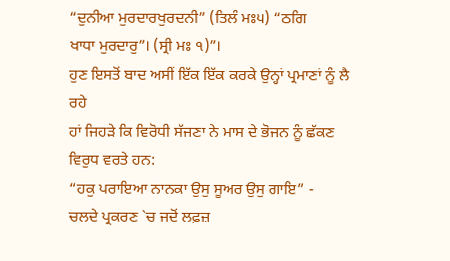“ਦੁਨੀਆ ਮੁਰਦਾਰਖੁਰਦਨੀ” (ਤਿਲੰ ਮਃ੫) “ਠਗਿ
ਖਾਧਾ ਮੁਰਦਾਰੁ”। (ਸ੍ਰੀ ਮਃ ੧)”।
ਹੁਣ ਇਸਤੋਂ ਬਾਦ ਅਸੀਂ ਇੱਕ ਇੱਕ ਕਰਕੇ ਉਨ੍ਹਾਂ ਪ੍ਰਮਾਣਾਂ ਨੂੰ ਲੈ ਰਹੇ
ਹਾਂ ਜਿਹੜੇ ਕਿ ਵਿਰੋਧੀ ਸੱਜਣਾ ਨੇ ਮਾਸ ਦੇ ਭੋਜਨ ਨੂੰ ਛੱਕਣ ਵਿਰੁਧ ਵਰਤੇ ਹਨ:
“ਹਕੁ ਪਰਾਇਆ ਨਾਨਕਾ ਉਸੁ ਸੂਅਰ ਉਸੁ ਗਾਇ” -
ਚਲਦੇ ਪ੍ਰਕਰਣ `ਚ ਜਦੋਂ ਲਫ਼ਜ਼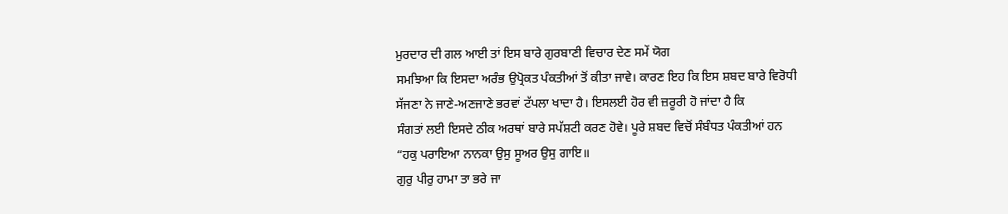ਮੁਰਦਾਰ ਦੀ ਗਲ ਆਈ ਤਾਂ ਇਸ ਬਾਰੇ ਗੁਰਬਾਣੀ ਵਿਚਾਰ ਦੇਣ ਸਮੇਂ ਯੋਗ
ਸਮਝਿਆ ਕਿ ਇਸਦਾ ਅਰੰਭ ਉਪ੍ਰੋਕਤ ਪੰਕਤੀਆਂ ਤੋਂ ਕੀਤਾ ਜਾਵੇ। ਕਾਰਣ ਇਹ ਕਿ ਇਸ ਸ਼ਬਦ ਬਾਰੇ ਵਿਰੋਧੀ
ਸੱਜਣਾ ਨੇ ਜਾਣੇ-ਅਣਜਾਣੇ ਭਰਵਾਂ ਟੱਪਲਾ ਖਾਦਾ ਹੈ। ਇਸਲਈ ਹੋਰ ਵੀ ਜ਼ਰੂਰੀ ਹੋ ਜਾਂਦਾ ਹੈ ਕਿ
ਸੰਗਤਾਂ ਲਈ ਇਸਦੇ ਠੀਕ ਅਰਥਾਂ ਬਾਰੇ ਸਪੱਸ਼ਟੀ ਕਰਣ ਹੋਵੇ। ਪੂਰੇ ਸ਼ਬਦ ਵਿਚੋਂ ਸੰਬੰਧਤ ਪੰਕਤੀਆਂ ਹਨ
“ਹਕੁ ਪਰਾਇਆ ਨਾਨਕਾ ਉਸੁ ਸੂਅਰ ਉਸੁ ਗਾਇ॥
ਗੁਰੁ ਪੀਰੁ ਹਾਮਾ ਤਾ ਭਰੇ ਜਾ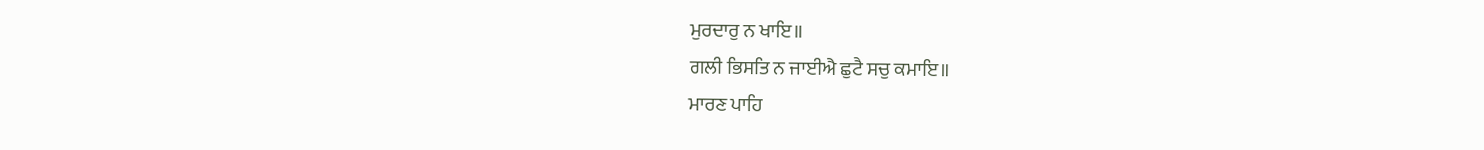ਮੁਰਦਾਰੁ ਨ ਖਾਇ॥
ਗਲੀ ਭਿਸਤਿ ਨ ਜਾਈਐ ਛੁਟੈ ਸਚੁ ਕਮਾਇ॥
ਮਾਰਣ ਪਾਹਿ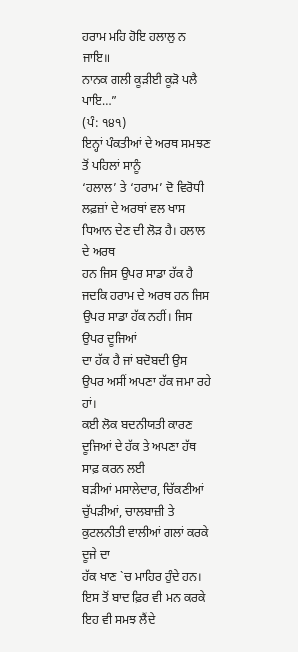ਹਰਾਮ ਮਹਿ ਹੋਇ ਹਲਾਲੁ ਨ ਜਾਇ॥
ਨਾਨਕ ਗਲੀ ਕੂੜੀਈ ਕੂੜੋ ਪਲੈ ਪਾਇ…”
(ਪੰ: ੧੪੧)
ਇਨ੍ਹਾਂ ਪੰਕਤੀਆਂ ਦੇ ਅਰਥ ਸਮਝਣ ਤੋਂ ਪਹਿਲਾਂ ਸਾਨੂੰ
‘ਹਲਾਲ’ ਤੇ ‘ਹਰਾਮ’ ਦੋ ਵਿਰੋਧੀ ਲਫ਼ਜ਼ਾਂ ਦੇ ਅਰਥਾਂ ਵਲ ਖਾਸ ਧਿਆਨ ਦੇਣ ਦੀ ਲੋੜ ਹੈ। ਹਲਾਲ ਦੇ ਅਰਥ
ਹਨ ਜਿਸ ਉਪਰ ਸਾਡਾ ਹੱਕ ਹੈ ਜਦਕਿ ਹਰਾਮ ਦੇ ਅਰਥ ਹਨ ਜਿਸ ਉਪਰ ਸਾਡਾ ਹੱਕ ਨਹੀਂ। ਜਿਸ ਉਪਰ ਦੂਜਿਆਂ
ਦਾ ਹੱਕ ਹੈ ਜਾਂ ਬਦੋਬਦੀ ਉਸ ਉਪਰ ਅਸੀਂ ਅਪਣਾ ਹੱਕ ਜਮਾ ਰਹੇ ਹਾਂ।
ਕਈ ਲੋਕ ਬਦਨੀਯਤੀ ਕਾਰਣ ਦੂਜਿਆਂ ਦੇ ਹੱਕ ਤੇ ਅਪਣਾ ਹੱਥ ਸਾਫ਼ ਕਰਨ ਲਈ
ਬੜੀਆਂ ਮਸਾਲੇਦਾਰ, ਚਿੱਕਣੀਆਂ ਚੁੱਪੜੀਆਂ, ਚਾਲਬਾਜ਼ੀ ਤੇ ਕੁਟਲਨੀਤੀ ਵਾਲੀਆਂ ਗਲਾਂ ਕਰਕੇ ਦੂਜੇ ਦਾ
ਹੱਕ ਖਾਣ `ਚ ਮਾਹਿਰ ਹੁੰਦੇ ਹਨ। ਇਸ ਤੋਂ ਬਾਦ ਫ਼ਿਰ ਵੀ ਮਨ ਕਰਕੇ ਇਹ ਵੀ ਸਮਝ ਲੈਂਦੇ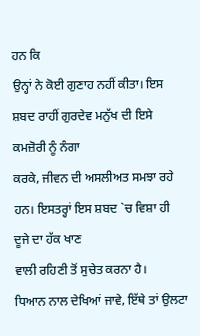ਹਨ ਕਿ
ਉਨ੍ਹਾਂ ਨੇ ਕੋਈ ਗੁਣਾਹ ਨਹੀਂ ਕੀਤਾ। ਇਸ ਸ਼ਬਦ ਰਾਹੀਂ ਗੁਰਦੇਵ ਮਨੁੱਖ ਦੀ ਇਸੇ ਕਮਜ਼ੋਰੀ ਨੂੰ ਨੰਗਾ
ਕਰਕੇ, ਜੀਵਨ ਦੀ ਅਸਲੀਅਤ ਸਮਝਾ ਰਹੇ ਹਨ। ਇਸਤਰ੍ਹਾਂ ਇਸ ਸ਼ਬਦ `ਚ ਵਿਸ਼ਾ ਹੀ ਦੂਜੇ ਦਾ ਹੱਕ ਖਾਣ
ਵਾਲੀ ਰਹਿਣੀ ਤੋਂ ਸੁਚੇਤ ਕਰਨਾ ਹੈ।
ਧਿਆਨ ਨਾਲ ਦੇਖਿਆਂ ਜਾਵੇ, ਇੱਥੇ ਤਾਂ ਉਲਟਾ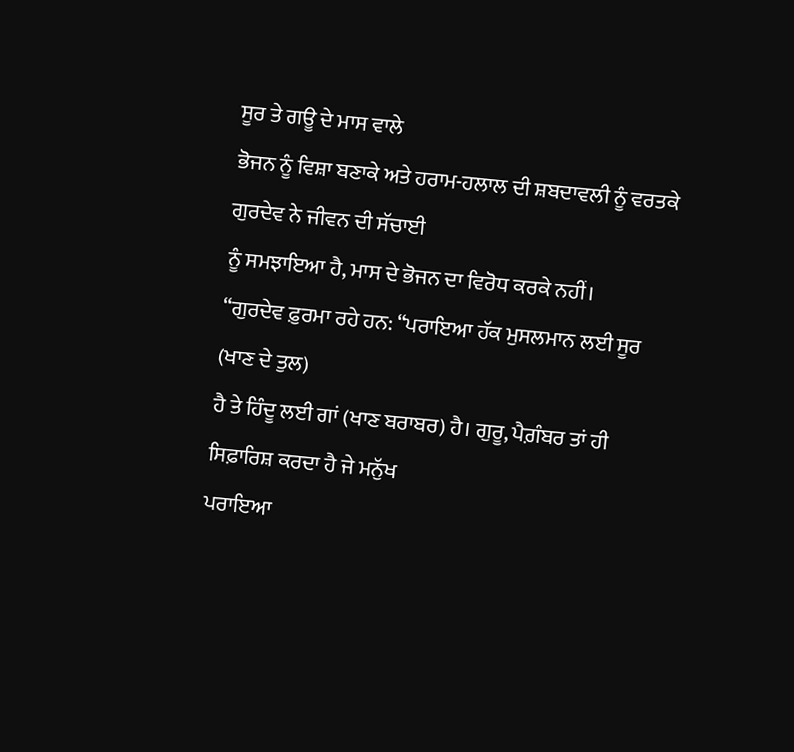ਸੂਰ ਤੇ ਗਊ ਦੇ ਮਾਸ ਵਾਲੇ
ਭੋਜਨ ਨੂੰ ਵਿਸ਼ਾ ਬਣਾਕੇ ਅਤੇ ਹਰਾਮ-ਹਲਾਲ ਦੀ ਸ਼ਬਦਾਵਲੀ ਨੂੰ ਵਰਤਕੇ ਗੁਰਦੇਵ ਨੇ ਜੀਵਨ ਦੀ ਸੱਚਾਈ
ਨੂੰ ਸਮਝਾਇਆ ਹੈ, ਮਾਸ ਦੇ ਭੋਜਨ ਦਾ ਵਿਰੋਧ ਕਰਕੇ ਨਹੀਂ।
“ਗੁਰਦੇਵ ਫ਼ੁਰਮਾ ਰਹੇ ਹਨ: “ਪਰਾਇਆ ਹੱਕ ਮੁਸਲਮਾਨ ਲਈ ਸੂਰ (ਖਾਣ ਦੇ ਤੁਲ)
ਹੈ ਤੇ ਹਿੰਦੂ ਲਈ ਗਾਂ (ਖਾਣ ਬਰਾਬਰ) ਹੈ। ਗੁਰੂ, ਪੈਗ਼ੰਬਰ ਤਾਂ ਹੀ ਸਿਫ਼ਾਰਿਸ਼ ਕਰਦਾ ਹੈ ਜੇ ਮਨੁੱਖ
ਪਰਾਇਆ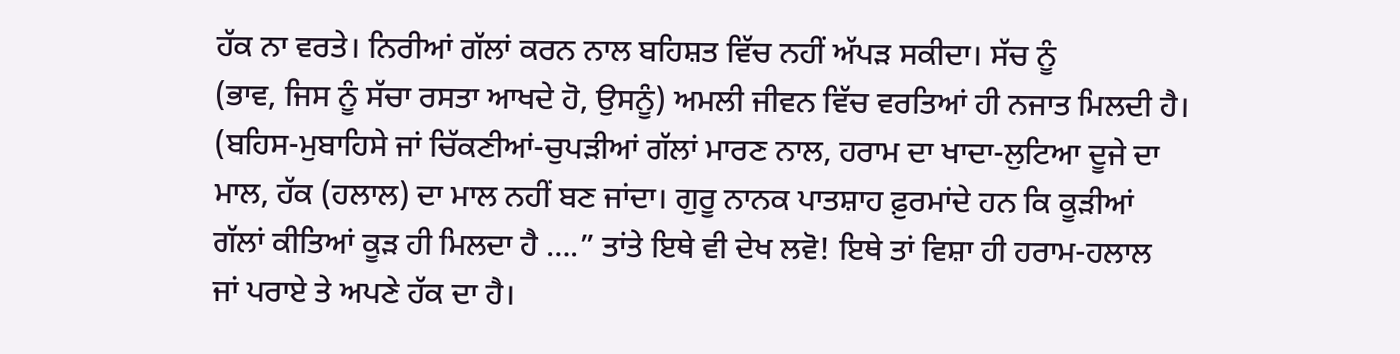ਹੱਕ ਨਾ ਵਰਤੇ। ਨਿਰੀਆਂ ਗੱਲਾਂ ਕਰਨ ਨਾਲ ਬਹਿਸ਼ਤ ਵਿੱਚ ਨਹੀਂ ਅੱਪੜ ਸਕੀਦਾ। ਸੱਚ ਨੂੰ
(ਭਾਵ, ਜਿਸ ਨੂੰ ਸੱਚਾ ਰਸਤਾ ਆਖਦੇ ਹੋ, ਉਸਨੂੰ) ਅਮਲੀ ਜੀਵਨ ਵਿੱਚ ਵਰਤਿਆਂ ਹੀ ਨਜਾਤ ਮਿਲਦੀ ਹੈ।
(ਬਹਿਸ-ਮੁਬਾਹਿਸੇ ਜਾਂ ਚਿੱਕਣੀਆਂ-ਚੁਪੜੀਆਂ ਗੱਲਾਂ ਮਾਰਣ ਨਾਲ, ਹਰਾਮ ਦਾ ਖਾਦਾ-ਲੁਟਿਆ ਦੂਜੇ ਦਾ
ਮਾਲ, ਹੱਕ (ਹਲਾਲ) ਦਾ ਮਾਲ ਨਹੀਂ ਬਣ ਜਾਂਦਾ। ਗੁਰੂ ਨਾਨਕ ਪਾਤਸ਼ਾਹ ਫ਼ੁਰਮਾਂਦੇ ਹਨ ਕਿ ਕੂੜੀਆਂ
ਗੱਲਾਂ ਕੀਤਿਆਂ ਕੂੜ ਹੀ ਮਿਲਦਾ ਹੈ ….” ਤਾਂਤੇ ਇਥੇ ਵੀ ਦੇਖ ਲਵੋ! ਇਥੇ ਤਾਂ ਵਿਸ਼ਾ ਹੀ ਹਰਾਮ-ਹਲਾਲ
ਜਾਂ ਪਰਾਏ ਤੇ ਅਪਣੇ ਹੱਕ ਦਾ ਹੈ।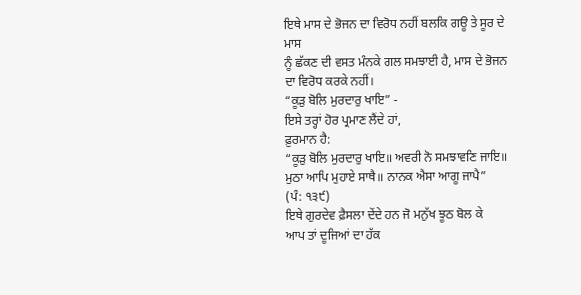ਇਥੇ ਮਾਸ ਦੇ ਭੋਜਨ ਦਾ ਵਿਰੋਧ ਨਹੀਂ ਬਲਕਿ ਗਊ ਤੇ ਸੂਰ ਦੇ ਮਾਸ
ਨੂੰ ਛੱਕਣ ਦੀ ਵਸਤ ਮੰਨਕੇ ਗਲ ਸਮਝਾਈ ਹੈ, ਮਾਸ ਦੇ ਭੋਜਨ ਦਾ ਵਿਰੋਧ ਕਰਕੇ ਨਹੀਂ।
“ਕੂੜੁ ਬੋਲਿ ਮੁਰਦਾਰੁ ਖਾਇ” -
ਇਸੇ ਤਰ੍ਹਾਂ ਹੋਰ ਪ੍ਰਮਾਣ ਲੈਂਦੇ ਹਾਂ,
ਫ਼ੁਰਮਾਨ ਹੈ:
“ਕੂੜੁ ਬੋਲਿ ਮੁਰਦਾਰੁ ਖਾਇ॥ ਅਵਰੀ ਨੋ ਸਮਝਾਵਣਿ ਜਾਇ॥
ਮੁਠਾ ਆਪਿ ਮੁਹਾਏ ਸਾਥੈ॥ ਨਾਨਕ ਐਸਾ ਆਗੂ ਜਾਪੈ”
(ਪੰ: ੧੩੯)
ਇਥੇ ਗੁਰਦੇਵ ਫ਼ੈਸਲਾ ਦੇਂਦੇ ਹਨ ਜੋ ਮਨੁੱਖ ਝੂਠ ਬੋਲ ਕੇ
ਆਪ ਤਾਂ ਦੂਜਿਆਂ ਦਾ ਹੱਕ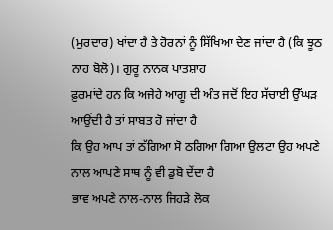(ਮੁਰਦਾਰ) ਖਾਂਦਾ ਹੈ ਤੇ ਹੋਰਨਾਂ ਨੂੰ ਸਿੱਖਿਆ ਦੇਣ ਜਾਂਦਾ ਹੈ (ਕਿ ਝੂਠ
ਨਾਹ ਬੋਲੋ)। ਗੁਰੂ ਨਾਨਕ ਪਾਤਸ਼ਾਹ
ਫ਼ੁਰਮਾਂਦੇ ਹਨ ਕਿ ਅਜੇਹੇ ਆਗੂ ਦੀ ਅੰਤ ਜਦੋਂ ਇਹ ਸੱਚਾਈ ਉੱਘੜ ਆਉਂਦੀ ਹੈ ਤਾਂ ਸਾਬਤ ਹੋ ਜਾਂਦਾ ਹੈ
ਕਿ ਉਹ ਆਪ ਤਾਂ ਠੱਗਿਆ ਸੋ ਠਗਿਆ ਗਿਆ ਉਲਟਾ ਉਹ ਅਪਣੇ ਨਾਲ ਆਪਣੇ ਸਾਥ ਨੂੰ ਵੀ ਡੁਬੋ ਦੇਂਦਾ ਹੈ
ਭਾਵ ਅਪਣੇ ਨਾਲ-ਨਾਲ ਜਿਹੜੇ ਲੋਕ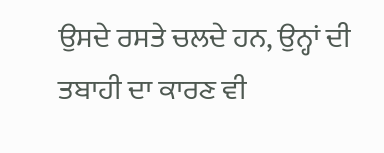ਉਸਦੇ ਰਸਤੇ ਚਲਦੇ ਹਨ, ਉਨ੍ਹਾਂ ਦੀ ਤਬਾਹੀ ਦਾ ਕਾਰਣ ਵੀ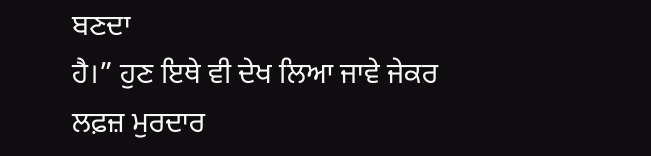ਬਣਦਾ
ਹੈ।” ਹੁਣ ਇਥੇ ਵੀ ਦੇਖ ਲਿਆ ਜਾਵੇ ਜੇਕਰ ਲਫ਼ਜ਼ ਮੁਰਦਾਰ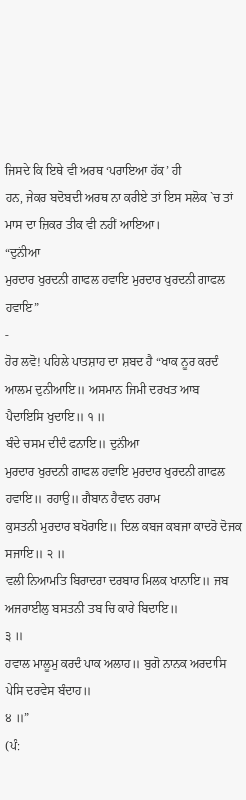ਜਿਸਦੇ ਕਿ ਇਥੇ ਵੀ ਅਰਥ ‘ਪਰਾਇਆ ਹੱਕ’ ਹੀ
ਹਨ, ਜੇਕਰ ਬਦੋਬਦੀ ਅਰਥ ਨਾ ਕਰੀਏ ਤਾਂ ਇਸ ਸਲੋਕ `ਚ ਤਾਂ ਮਾਸ ਦਾ ਜ਼ਿਕਰ ਤੀਕ ਵੀ ਨਹੀਂ ਆਇਆ।
“ਦੁਨਂੀਆ
ਮੁਰਦਾਰ ਖੁਰਦਨੀ ਗਾਫਲ ਹਵਾਇ ਮੁਰਦਾਰ ਖੁਰਦਨੀ ਗਾਫਲ ਹਵਾਇ”
-
ਹੋਰ ਲਵੋ! ਪਹਿਲੇ ਪਾਤਸ਼ਾਹ ਦਾ ਸ਼ਬਦ ਹੈ “ਖਾਕ ਨੂਰ ਕਰਦੰ ਆਲਮ ਦੁਨੀਆਇ॥ ਅਸਮਾਨ ਜਿਮੀ ਦਰਖਤ ਆਬ
ਪੈਦਾਇਸਿ ਖੁਦਾਇ॥ ੧ ॥
ਬੰਦੇ ਚਸਮ ਦੀਦੰ ਫਨਾਇ॥ ਦੁਨਂੀਆ
ਮੁਰਦਾਰ ਖੁਰਦਨੀ ਗਾਫਲ ਹਵਾਇ ਮੁਰਦਾਰ ਖੁਰਦਨੀ ਗਾਫਲ ਹਵਾਇ॥ ਰਹਾਉ॥ ਗੈਬਾਨ ਹੈਵਾਨ ਹਰਾਮ
ਕੁਸਤਨੀ ਮੁਰਦਾਰ ਬਖੋਰਾਇ॥ ਦਿਲ ਕਬਜ ਕਬਜਾ ਕਾਦਰੋ ਦੋਜਕ ਸਜਾਇ॥ ੨ ॥
ਵਲੀ ਨਿਆਮਤਿ ਬਿਰਾਦਰਾ ਦਰਬਾਰ ਮਿਲਕ ਖਾਨਾਇ॥ ਜਬ ਅਜਰਾਈਲੁ ਬਸਤਨੀ ਤਬ ਚਿ ਕਾਰੇ ਬਿਦਾਇ॥
੩ ॥
ਹਵਾਲ ਮਾਲੂਮੁ ਕਰਦੰ ਪਾਕ ਅਲਾਹ॥ ਬੁਗੋ ਨਾਨਕ ਅਰਦਾਸਿ ਪੇਸਿ ਦਰਵੇਸ ਬੰਦਾਹ॥
੪ ॥”
(ਪੰ: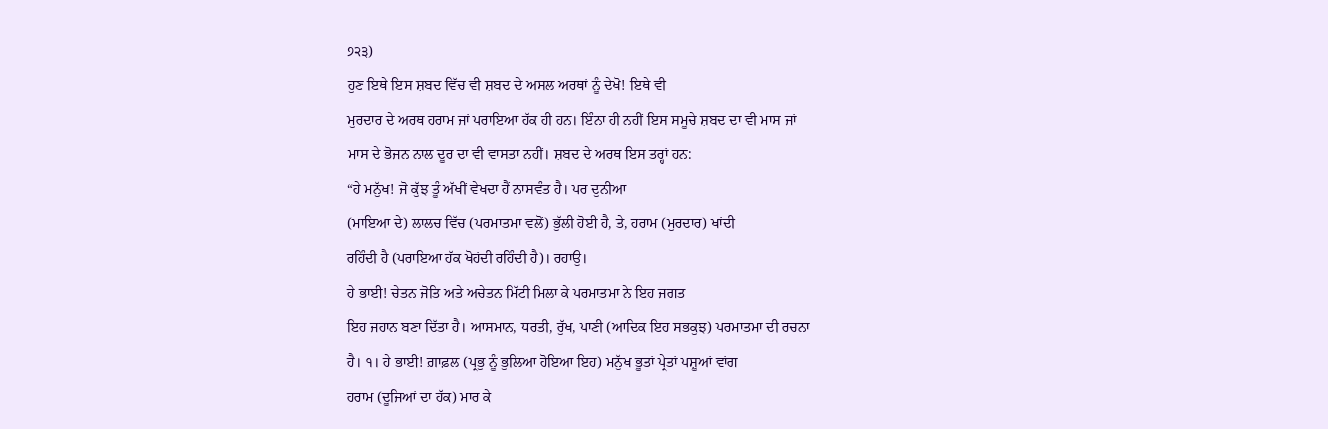੭੨੩)
ਹੁਣ ਇਥੇ ਇਸ ਸ਼ਬਦ ਵਿੱਚ ਵੀ ਸ਼ਬਦ ਦੇ ਅਸਲ ਅਰਥਾਂ ਨੂੰ ਦੇਖੋ! ਇਥੇ ਵੀ
ਮੁਰਦਾਰ ਦੇ ਅਰਥ ਹਰਾਮ ਜਾਂ ਪਰਾਇਆ ਹੱਕ ਹੀ ਹਨ। ਇੰਨਾ ਹੀ ਨਹੀਂ ਇਸ ਸਮੂਚੇ ਸ਼ਬਦ ਦਾ ਵੀ ਮਾਸ ਜਾਂ
ਮਾਸ ਦੇ ਭੋਜਨ ਨਾਲ ਦੂਰ ਦਾ ਵੀ ਵਾਸਤਾ ਨਹੀਂ। ਸ਼ਬਦ ਦੇ ਅਰਥ ਇਸ ਤਰ੍ਹਾਂ ਹਨ:
“ਹੇ ਮਨੁੱਖ! ਜੋ ਕੁੱਝ ਤੂੰ ਅੱਖੀਂ ਵੇਖਦਾ ਹੈਂ ਨਾਸਵੰਤ ਹੈ। ਪਰ ਦੁਨੀਆ
(ਮਾਇਆ ਦੇ) ਲਾਲਚ ਵਿੱਚ (ਪਰਮਾਤਮਾ ਵਲੋਂ) ਭੁੱਲੀ ਹੋਈ ਹੈ, ਤੇ, ਹਰਾਮ (ਮੁਰਦਾਰ) ਖਾਂਦੀ
ਰਹਿੰਦੀ ਹੈ (ਪਰਾਇਆ ਹੱਕ ਖੋਹਂਦੀ ਰਹਿੰਦੀ ਹੈ)। ਰਹਾਉ।
ਹੇ ਭਾਈ! ਚੇਤਨ ਜੋਤਿ ਅਤੇ ਅਚੇਤਨ ਮਿੱਟੀ ਮਿਲਾ ਕੇ ਪਰਮਾਤਮਾ ਨੇ ਇਹ ਜਗਤ
ਇਹ ਜਹਾਨ ਬਣਾ ਦਿੱਤਾ ਹੈ। ਆਸਮਾਨ, ਧਰਤੀ, ਰੁੱਖ, ਪਾਣੀ (ਆਦਿਕ ਇਹ ਸਭਕੁਝ) ਪਰਮਾਤਮਾ ਦੀ ਰਚਨਾ
ਹੈ। ੧। ਹੇ ਭਾਈ! ਗ਼ਾਫ਼ਲ (ਪ੍ਰਭੁ ਨੂੰ ਭੁਲਿਆ ਹੋਇਆ ਇਹ) ਮਨੁੱਖ ਭੂਤਾਂ ਪ੍ਰੇਤਾਂ ਪਸ਼ੂਆਂ ਵਾਂਗ
ਹਰਾਮ (ਦੂਜਿਆਂ ਦਾ ਹੱਕ) ਮਾਰ ਕੇ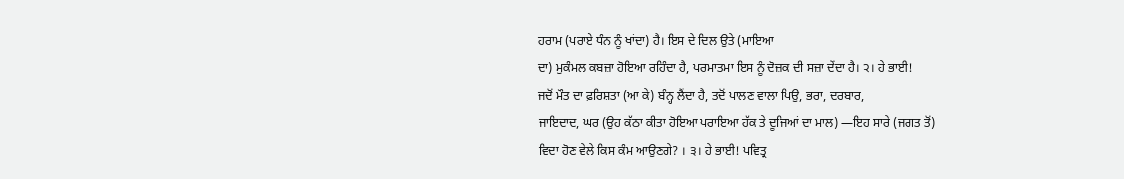ਹਰਾਮ (ਪਰਾਏ ਧੰਨ ਨੂੰ ਖਾਂਦਾ) ਹੈ। ਇਸ ਦੇ ਦਿਲ ਉਤੇ (ਮਾਇਆ
ਦਾ) ਮੁਕੰਮਲ ਕਬਜ਼ਾ ਹੋਇਆ ਰਹਿੰਦਾ ਹੈ, ਪਰਮਾਤਮਾ ਇਸ ਨੂੰ ਦੋਜ਼ਕ ਦੀ ਸਜ਼ਾ ਦੇਂਦਾ ਹੈ। ੨। ਹੇ ਭਾਈ!
ਜਦੋਂ ਮੌਤ ਦਾ ਫ਼ਰਿਸ਼ਤਾ (ਆ ਕੇ) ਬੰਨ੍ਹ ਲੈਂਦਾ ਹੈ, ਤਦੋਂ ਪਾਲਣ ਵਾਲਾ ਪਿਉ, ਭਰਾ, ਦਰਬਾਰ,
ਜਾਇਦਾਦ, ਘਰ (ਉਹ ਕੱਠਾ ਕੀਤਾ ਹੋਇਆ ਪਰਾਇਆ ਹੱਕ ਤੇ ਦੂਜਿਆਂ ਦਾ ਮਾਲ) —ਇਹ ਸਾਰੇ (ਜਗਤ ਤੋਂ)
ਵਿਦਾ ਹੋਣ ਵੇਲੇ ਕਿਸ ਕੰਮ ਆਉਣਗੇ? । ੩। ਹੇ ਭਾਈ! ਪਵਿਤ੍ਰ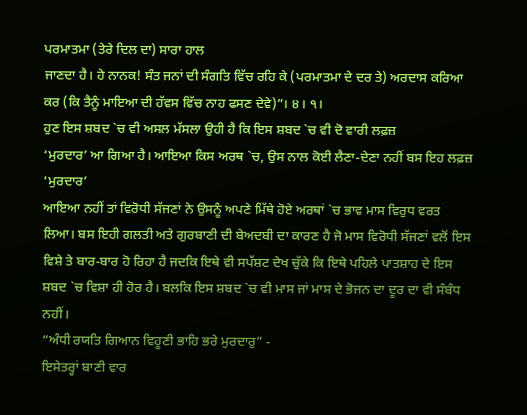ਪਰਮਾਤਮਾ (ਤੇਰੇ ਦਿਲ ਦਾ) ਸਾਰਾ ਹਾਲ
ਜਾਣਦਾ ਹੈ। ਹੇ ਨਾਨਕ! ਸੰਤ ਜਨਾਂ ਦੀ ਸੰਗਤਿ ਵਿੱਚ ਰਹਿ ਕੇ (ਪਰਮਾਤਮਾ ਦੇ ਦਰ ਤੇ) ਅਰਦਾਸ ਕਰਿਆ
ਕਰ (ਕਿ ਤੈਨੂੰ ਮਾਇਆ ਦੀ ਹੱਵਸ ਵਿੱਚ ਨਾਹ ਫਸਣ ਦੇਵੇ)”। ੪। ੧।
ਹੁਣ ਇਸ ਸ਼ਬਦ `ਚ ਵੀ ਅਸਲ ਮੱਸਲਾ ਉਹੀ ਹੈ ਕਿ ਇਸ ਸ਼ਬਦ `ਚ ਵੀ ਦੋ ਵਾਰੀ ਲਫ਼ਜ਼
‘ਮੁਰਦਾਰ’ ਆ ਗਿਆ ਹੈ। ਆਇਆ ਕਿਸ ਅਰਥ `ਚ, ਉਸ ਨਾਲ ਕੋਈ ਲੈਣਾ-ਦੇਣਾ ਨਹੀਂ ਬਸ ਇਹ ਲਫ਼ਜ਼ ‘ਮੁਰਦਾਰ’
ਆਇਆ ਨਹੀਂ ਤਾਂ ਵਿਰੋਧੀ ਸੱਜਣਾਂ ਨੇ ਉਸਨੂੰ ਅਪਣੇ ਮਿੱਥੇ ਹੋਏ ਅਰਥਾਂ `ਚ ਭਾਵ ਮਾਸ ਵਿਰੁਧ ਵਰਤ
ਲਿਆ। ਬਸ ਇਹੀ ਗਲਤੀ ਅਤੇ ਗੁਰਬਾਣੀ ਦੀ ਬੇਅਦਬੀ ਦਾ ਕਾਰਣ ਹੈ ਜੋ ਮਾਸ ਵਿਰੋਧੀ ਸੱਜਣਾਂ ਵਲੋਂ ਇਸ
ਵਿਸ਼ੇ ਤੇ ਬਾਰ-ਬਾਰ ਹੋ ਰਿਹਾ ਹੈ ਜਦਕਿ ਇਥੇ ਵੀ ਸਪੱਸ਼ਟ ਦੇਖ ਚੁੱਕੇ ਕਿ ਇਥੇ ਪਹਿਲੇ ਪਾਤਸ਼ਾਹ ਦੇ ਇਸ
ਸ਼ਬਦ `ਚ ਵਿਸ਼ਾ ਹੀ ਹੋਰ ਹੈ। ਬਲਕਿ ਇਸ ਸ਼ਬਦ `ਚ ਵੀ ਮਾਸ ਜਾਂ ਮਾਸ ਦੇ ਭੋਜਨ ਦਾ ਦੂਰ ਦਾ ਵੀ ਸੰਬੰਧ
ਨਹੀਂ।
“ਅੰਧੀ ਰਯਤਿ ਗਿਆਨ ਵਿਹੂਣੀ ਭਾਹਿ ਭਰੇ ਮੁਰਦਾਰੁ” -
ਇਸੇਤਰ੍ਹਾਂ ਬਾਣੀ ਵਾਰ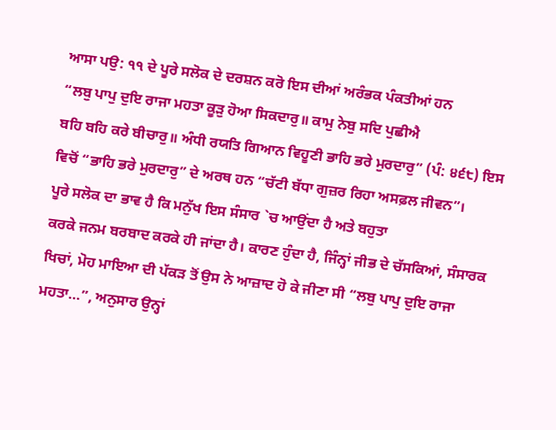ਆਸਾ ਪਉ: ੧੧ ਦੇ ਪੂਰੇ ਸਲੋਕ ਦੇ ਦਰਸ਼ਨ ਕਰੋ ਇਸ ਦੀਆਂ ਅਰੰਭਕ ਪੰਕਤੀਆਂ ਹਨ
“ਲਬੁ ਪਾਪੁ ਦੁਇ ਰਾਜਾ ਮਹਤਾ ਕੂੜੁ ਹੋਆ ਸਿਕਦਾਰੁ॥ ਕਾਮੁ ਨੇਬੁ ਸਦਿ ਪੁਛੀਐ
ਬਹਿ ਬਹਿ ਕਰੇ ਬੀਚਾਰੁ॥ ਅੰਧੀ ਰਯਤਿ ਗਿਆਨ ਵਿਹੂਣੀ ਭਾਹਿ ਭਰੇ ਮੁਰਦਾਰੁ” (ਪੰ: ੪੬੮) ਇਸ
ਵਿਚੋਂ “ਭਾਹਿ ਭਰੇ ਮੁਰਦਾਰੁ” ਦੇ ਅਰਥ ਹਨ “ਚੱਟੀ ਬੱਧਾ ਗੁਜ਼ਰ ਰਿਹਾ ਅਸਫ਼ਲ ਜੀਵਨ”।
ਪੂਰੇ ਸਲੋਕ ਦਾ ਭਾਵ ਹੈ ਕਿ ਮਨੁੱਖ ਇਸ ਸੰਸਾਰ `ਚ ਆਉਂਦਾ ਹੈ ਅਤੇ ਬਹੁਤਾ
ਕਰਕੇ ਜਨਮ ਬਰਬਾਦ ਕਰਕੇ ਹੀ ਜਾਂਦਾ ਹੈ। ਕਾਰਣ ਹੁੰਦਾ ਹੈ, ਜਿੰਨ੍ਹਾਂ ਜੀਭ ਦੇ ਚੱਸਕਿਆਂ, ਸੰਸਾਰਕ
ਖਿਚਾਂ, ਮੋਹ ਮਾਇਆ ਦੀ ਪੱਕੜ ਤੋਂ ਉਸ ਨੇ ਆਜ਼ਾਦ ਹੋ ਕੇ ਜੀਣਾ ਸੀ “ਲਬੁ ਪਾਪੁ ਦੁਇ ਰਾਜਾ
ਮਹਤਾ…”, ਅਨੁਸਾਰ ਉਨ੍ਹਾਂ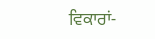ਵਿਕਾਰਾਂ-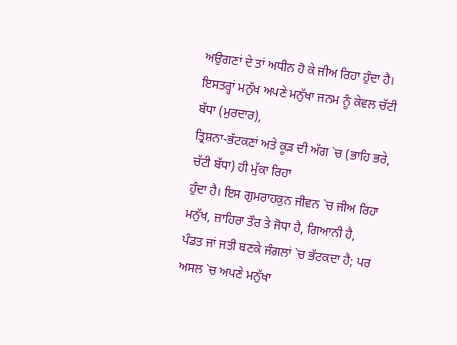ਅਉਗਣਾਂ ਦੇ ਤਾਂ ਅਧੀਨ ਹੋ ਕੇ ਜੀਅ ਰਿਹਾ ਹੁੰਦਾ ਹੈ।
ਇਸਤਰ੍ਹਾਂ ਮਨੁੱਖ ਅਪਣੇ ਮਨੁੱਖਾ ਜਨਮ ਨੂੰ ਕੇਵਲ ਚੱਟੀ ਬੱਧਾ (ਮੁਰਦਾਰ),
ਤ੍ਰਿਸ਼ਨਾ-ਭੱਟਕਣਾਂ ਅਤੇ ਕੂੜ ਦੀ ਅੱਗ `ਚ (ਭਾਹਿ ਭਰੇ, ਚੱਟੀ ਬੱਧਾ) ਹੀ ਮੁੱਕਾ ਰਿਹਾ
ਹੁੰਦਾ ਹੈ। ਇਸ ਗੁਮਰਾਹਕੁਨ ਜੀਵਨ `ਚ ਜੀਅ ਰਿਹਾ ਮਨੁੱਖ, ਜ਼ਾਹਿਰਾ ਤੌਰ ਤੇ ਜੋਧਾ ਹੈ, ਗਿਆਨੀ ਹੈ,
ਪੰਡਤ ਜਾਂ ਜਤੀ ਬਣਕੇ ਜੰਗਲਾਂ `ਚ ਭੱਟਕਦਾ ਹੈ; ਪਰ ਅਸਲ `ਚ ਅਪਣੇ ਮਨੁੱਖਾ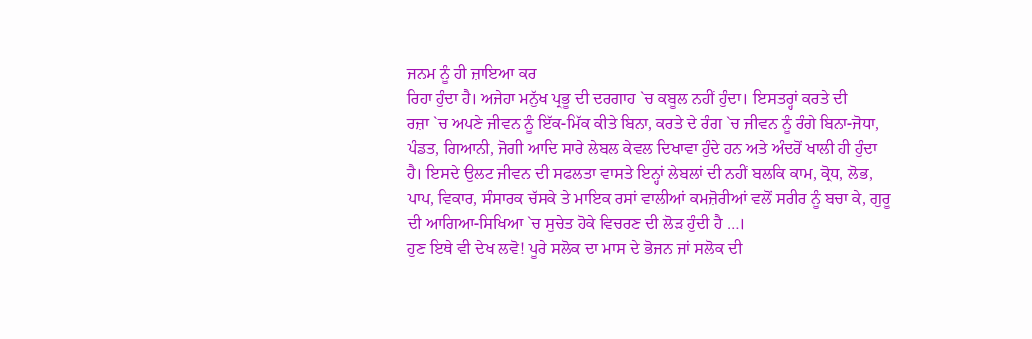ਜਨਮ ਨੂੰ ਹੀ ਜ਼ਾਇਆ ਕਰ
ਰਿਹਾ ਹੁੰਦਾ ਹੈ। ਅਜੇਹਾ ਮਨੁੱਖ ਪ੍ਰਭੂ ਦੀ ਦਰਗਾਹ `ਚ ਕਬੂਲ ਨਹੀਂ ਹੁੰਦਾ। ਇਸਤਰ੍ਹਾਂ ਕਰਤੇ ਦੀ
ਰਜ਼ਾ `ਚ ਅਪਣੇ ਜੀਵਨ ਨੂੰ ਇੱਕ-ਮਿੱਕ ਕੀਤੇ ਬਿਨਾ, ਕਰਤੇ ਦੇ ਰੰਗ `ਚ ਜੀਵਨ ਨੂੰ ਰੰਗੇ ਬਿਨਾ-ਜੋਧਾ,
ਪੰਡਤ, ਗਿਆਨੀ, ਜੋਗੀ ਆਦਿ ਸਾਰੇ ਲੇਬਲ ਕੇਵਲ ਦਿਖਾਵਾ ਹੁੰਦੇ ਹਨ ਅਤੇ ਅੰਦਰੋਂ ਖਾਲੀ ਹੀ ਹੁੰਦਾ
ਹੈ। ਇਸਦੇ ਉਲਟ ਜੀਵਨ ਦੀ ਸਫਲਤਾ ਵਾਸਤੇ ਇਨ੍ਹਾਂ ਲੇਬਲਾਂ ਦੀ ਨਹੀਂ ਬਲਕਿ ਕਾਮ, ਕ੍ਰੋਧ, ਲੋਭ,
ਪਾਪ, ਵਿਕਾਰ, ਸੰਸਾਰਕ ਚੱਸਕੇ ਤੇ ਮਾਇਕ ਰਸਾਂ ਵਾਲੀਆਂ ਕਮਜ਼ੋਰੀਆਂ ਵਲੋਂ ਸਰੀਰ ਨੂੰ ਬਚਾ ਕੇ, ਗੁਰੂ
ਦੀ ਆਗਿਆ-ਸਿਖਿਆ `ਚ ਸੁਚੇਤ ਹੋਕੇ ਵਿਚਰਣ ਦੀ ਲੋੜ ਹੁੰਦੀ ਹੈ …।
ਹੁਣ ਇਥੇ ਵੀ ਦੇਖ ਲਵੋ! ਪੂਰੇ ਸਲੋਕ ਦਾ ਮਾਸ ਦੇ ਭੋਜਨ ਜਾਂ ਸਲੋਕ ਦੀ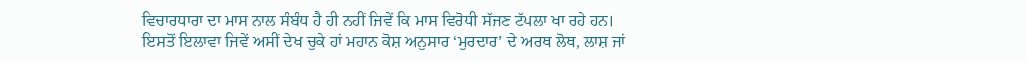ਵਿਚਾਰਧਾਰਾ ਦਾ ਮਾਸ ਨਾਲ ਸੰਬੰਧ ਹੈ ਹੀ ਨਹੀਂ ਜਿਵੇਂ ਕਿ ਮਾਸ ਵਿਰੋਧੀ ਸੱਜਣ ਟੱਪਲਾ ਖਾ ਰਹੇ ਹਨ।
ਇਸਤੋਂ ਇਲਾਵਾ ਜਿਵੇਂ ਅਸੀਂ ਦੇਖ ਚੁਕੇ ਹਾਂ ਮਹਾਨ ਕੋਸ਼ ਅਨੁਸਾਰ ‘ਮੁਰਦਾਰ’ ਦੇ ਅਰਥ ਲੋਥ, ਲਾਸ਼ ਜਾਂ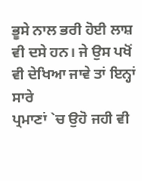ਭੂਸੇ ਨਾਲ ਭਰੀ ਹੋਈ ਲਾਸ਼ ਵੀ ਦਸੇ ਹਨ। ਜੇ ਉਸ ਪਖੋਂ ਵੀ ਦੇਖਿਆ ਜਾਵੇ ਤਾਂ ਇਨ੍ਹਾਂ ਸਾਰੇ
ਪ੍ਰਮਾਣਾਂ `ਚ ਉਹੋ ਜਹੀ ਵੀ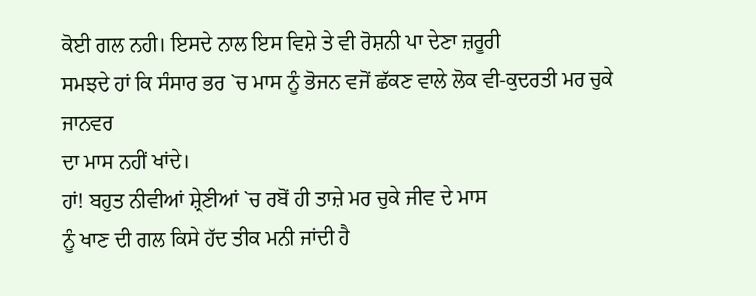ਕੋਈ ਗਲ ਨਹੀ। ਇਸਦੇ ਨਾਲ ਇਸ ਵਿਸ਼ੇ ਤੇ ਵੀ ਰੋਸ਼ਨੀ ਪਾ ਦੇਣਾ ਜ਼ਰੂਰੀ
ਸਮਝਦੇ ਹਾਂ ਕਿ ਸੰਸਾਰ ਭਰ `ਚ ਮਾਸ ਨੂੰ ਭੋਜਨ ਵਜੋਂ ਛੱਕਣ ਵਾਲੇ ਲੋਕ ਵੀ-ਕੁਦਰਤੀ ਮਰ ਚੁਕੇ ਜਾਨਵਰ
ਦਾ ਮਾਸ ਨਹੀਂ ਖਾਂਦੇ।
ਹਾਂ! ਬਹੁਤ ਨੀਵੀਆਂ ਸ਼੍ਰੇਣੀਆਂ `ਚ ਰਬੋਂ ਹੀ ਤਾਜ਼ੇ ਮਰ ਚੁਕੇ ਜੀਵ ਦੇ ਮਾਸ
ਨੂੰ ਖਾਣ ਦੀ ਗਲ ਕਿਸੇ ਹੱਦ ਤੀਕ ਮਨੀ ਜਾਂਦੀ ਹੈ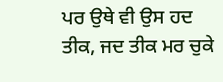ਪਰ ਉਥੇ ਵੀ ਉਸ ਹਦ ਤੀਕ, ਜਦ ਤੀਕ ਮਰ ਚੁਕੇ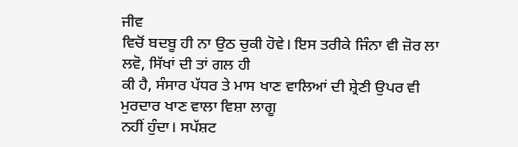ਜੀਵ
ਵਿਚੋਂ ਬਦਬੂ ਹੀ ਨਾ ਉਠ ਚੁਕੀ ਹੋਵੇ। ਇਸ ਤਰੀਕੇ ਜਿੰਨਾ ਵੀ ਜ਼ੋਰ ਲਾ ਲਵੋ, ਸਿੱਖਾਂ ਦੀ ਤਾਂ ਗਲ ਹੀ
ਕੀ ਹੈ, ਸੰਸਾਰ ਪੱਧਰ ਤੇ ਮਾਸ ਖਾਣ ਵਾਲਿਆਂ ਦੀ ਸ਼੍ਰੇਣੀ ਉਪਰ ਵੀ ਮੁਰਦਾਰ ਖਾਣ ਵਾਲਾ ਵਿਸ਼ਾ ਲਾਗੂ
ਨਹੀਂ ਹੁੰਦਾ। ਸਪੱਸ਼ਟ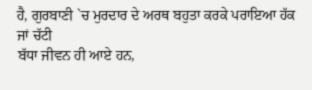ਹੈ, ਗੁਰਬਾਣੀ `ਚ ਮੁਰਦਾਰ ਦੇ ਅਰਥ ਬਹੁਤਾ ਕਰਕੇ ਪਰਾਇਆ ਹੱਕ ਜਾਂ ਚੱਟੀ
ਬੱਧਾ ਜੀਵਨ ਹੀ ਆਏ ਹਨ,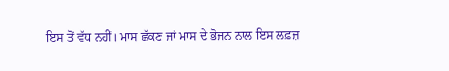ਇਸ ਤੋਂ ਵੱਧ ਨਹੀਂ। ਮਾਸ ਛੱਕਣ ਜਾਂ ਮਾਸ ਦੇ ਭੋਜਨ ਨਾਲ ਇਸ ਲਫ਼ਜ਼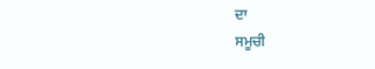ਦਾ
ਸਮੂਚੀ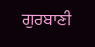ਗੁਰਬਾਣੀ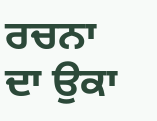ਰਚਨਾ ਦਾ ਉਕਾ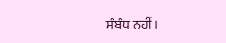ਸੰਬੰਧ ਨਹੀਂ।